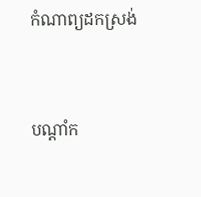កំណាព្យដកស្រង់


បណ្តាំក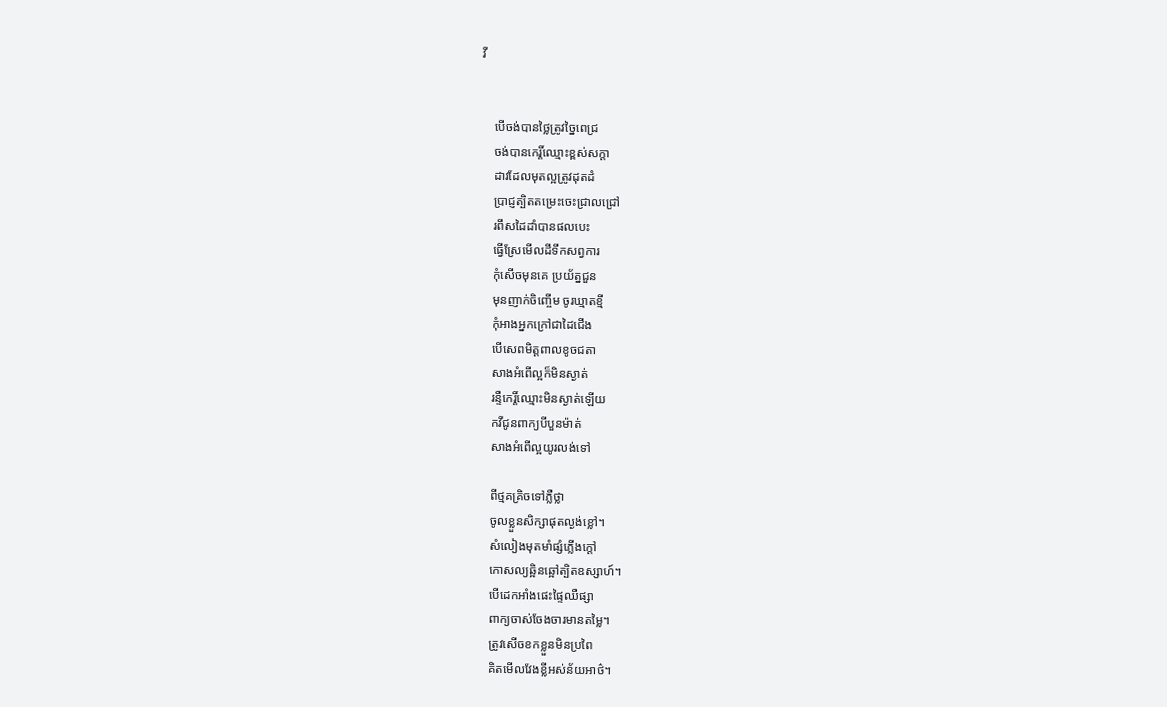វី


    បើចង់បានថ្លៃត្រូវច្នៃពេជ្រ
    ចង់បានកេរ្តិ៍ឈ្មោះខ្ពស់សក្តា
    ដាវដែលមុតល្អត្រូវដុតដំ
    ប្រាជ្ញត្បិតតម្រេះចេះជ្រាលជ្រៅ
    រពឹសដៃដាំបានផលបេះ
    ធ្វើស្រែមើលដីទឹកសព្វការ
    កុំសើចមុនគេ ប្រយ័ត្នជួន
    មុនញាក់ចិញ្ចើម ចូរឃ្មាតខ្មី
    កុំអាងអ្នកក្រៅជាដៃជើង
    បើសេពមិត្តពាលខូចជតា
    សាងអំពើល្អក៏មិនស្ងាត់
    រន្ទឺកេរ្តិ៍ឈ្មោះមិនស្ងាត់ឡើយ
    កវីជូនពាក្យបីបួនម៉ាត់
    សាងអំពើល្អយូរលង់ទៅ

    ពីថ្មគគ្រិចទៅភ្លឺថ្លា
    ចូលខ្លួនសិក្សាផុតល្ងង់ខ្លៅ។
    សំលៀងមុតមាំផ្សំភ្លើងក្តៅ
    កោសល្យឆ្អិនឆ្អៅត្បិតឧស្សាហ៍។
    បើដេកអាំងផេះផ្ទៃឈឺផ្សា
    ពាក្យចាស់ចែងចារមានតម្លៃ។
    ត្រូវសើចខកខ្លួនមិនប្រពៃ
    គិតមើលវែងខ្លីអស់ន័យអាថ៌។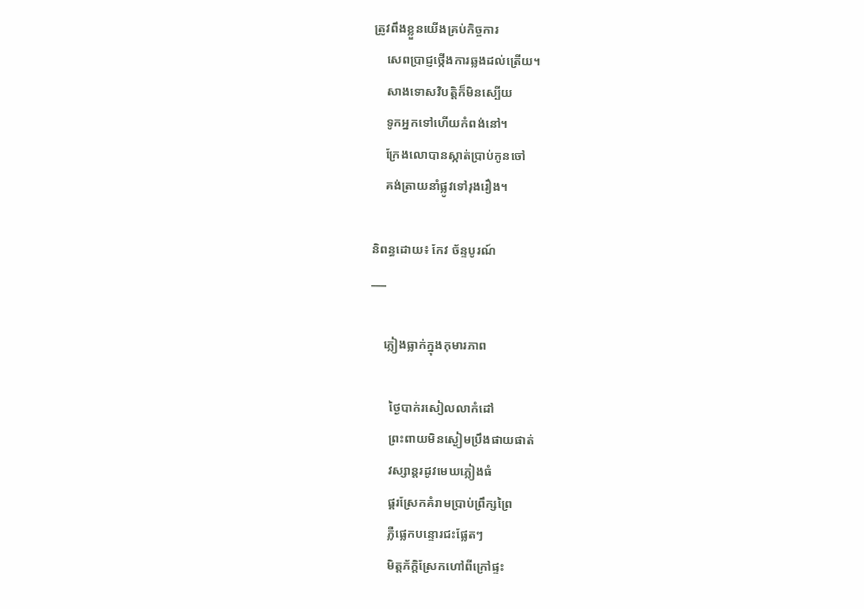ត្រូវពឹងខ្លួនយើងគ្រប់កិច្ចការ
    សេពប្រាជ្ញថ្កើងការឆ្លងដល់ត្រើយ។
    សាងទោសវិបត្តិក៏មិនស្បើយ
    ទូកអ្នកទៅហើយកំពង់នៅ។
    ក្រែងលោបានស្កាត់ប្រាប់កូនចៅ
    គង់ត្រាយនាំផ្លូវទៅរុងរឿង។

និពន្ធដោយ៖ កែវ ច័ន្ទបូរណ៍
___

    ភ្លៀងធ្លាក់ក្នុងកុមារភាព

      ថ្ងៃបាក់រសៀលលាកំដៅ
      ព្រះពាយមិនស្ងៀមប្រឹងផាយផាត់
      វស្សាន្តរដូវមេឃភ្លៀងធំ
      ផ្គរស្រែកគំរាមប្រាប់ព្រឹក្សព្រៃ
      ភ្លឺផ្លេកបន្ទោរជះផ្លែតៗ
      មិត្តភ័ក្តិស្រែកហៅពីក្រៅផ្ទះ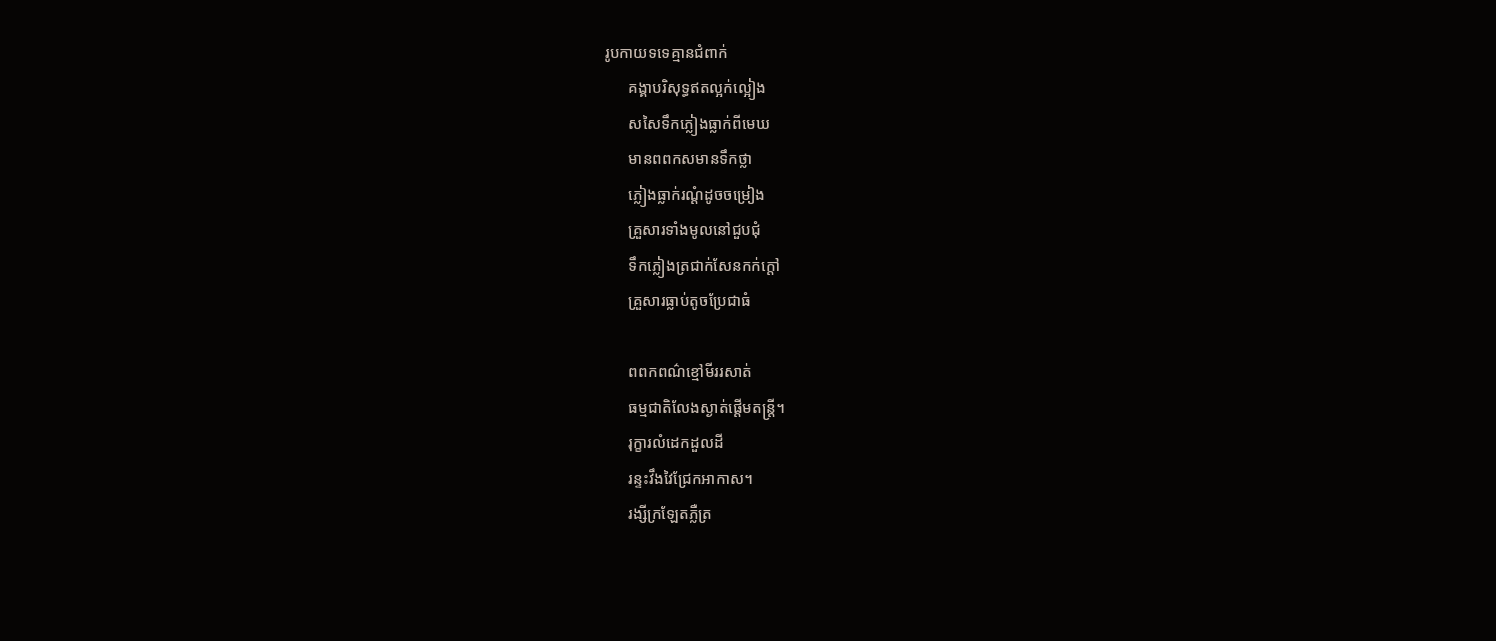រូបកាយទទេគ្មានជំពាក់
      គង្គាបរិសុទ្ធឥតល្អក់ល្អៀង
      សសៃទឹកភ្លៀងធ្លាក់ពីមេឃ
      មានពពកសមានទឹកថ្លា
      ភ្លៀងធ្លាក់រណ្តំដូចចម្រៀង
      គ្រួសារទាំងមូលនៅជួបជុំ
      ទឹកភ្លៀងត្រជាក់សែនកក់ក្តៅ
      គ្រួសារធ្លាប់តូចប្រែជាធំ

      ពពកពណ៌ខ្មៅមីររសាត់
      ធម្មជាតិលែងស្ងាត់ផ្តើមតន្ត្រី។
      រុក្ខារលំដេកដួលដី
      រន្ទះវឹងវៃជ្រែកអាកាស។
      រង្សីក្រឡែតភ្លឺត្រ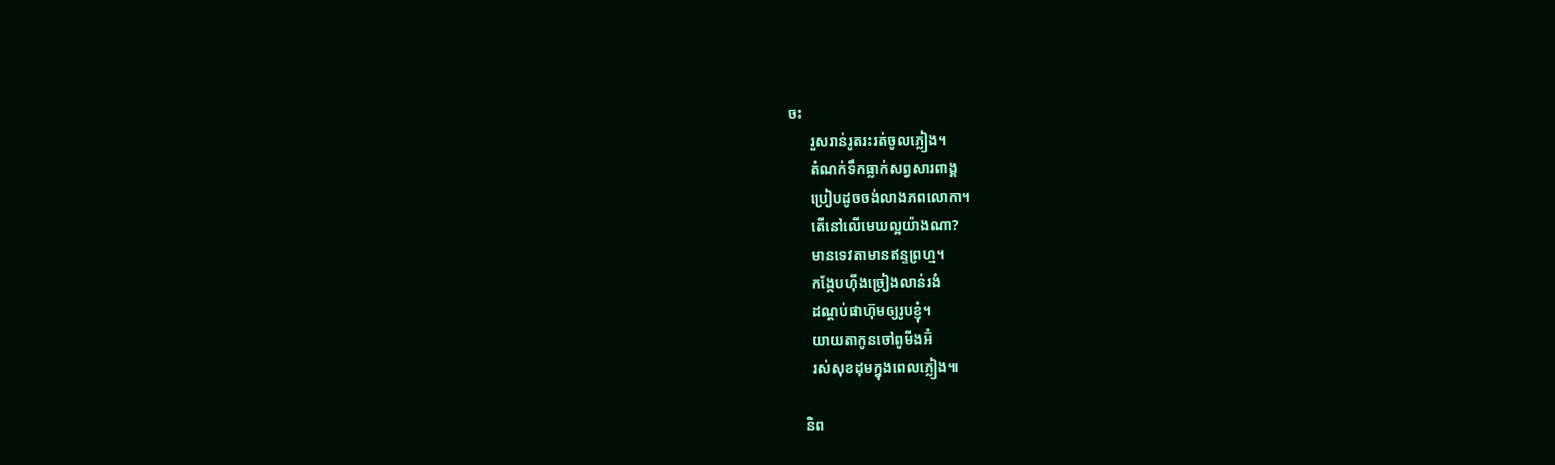ចះ
      រួសរាន់រូតរះរត់ចូលភ្លៀង។
      តំណក់ទឹកធ្លាក់សព្វសារពាង្គ
      ប្រៀបដូចចង់លាងភពលោកា។
      តើនៅលើមេឃល្អយ៉ាងណា?
      មានទេវតាមានឥន្ទព្រហ្ម។
      កង្កែបហ៊ីងច្រៀងលាន់រងំ
      ដណ្តប់ផាហ៊ុមឲ្យរូបខ្ញុំ។
      យាយតាកូនចៅពូមីងអ៊ំ
      រស់សុខដុមក្នុងពេលភ្លៀង៕

    និព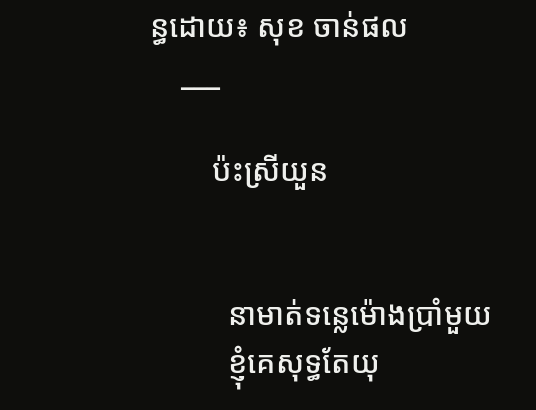ន្ធដោយ៖ សុខ ចាន់ផល
    ___

        ប៉ះស្រីយួន


          នាមាត់ទន្លេម៉ោងប្រាំមួយ
          ខ្ញុំគេសុទ្ធតែយុ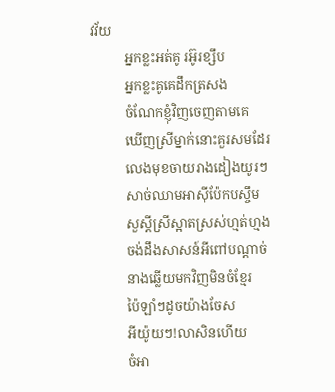វវ័យ
          អ្នកខ្លះអត់គូ រអ៊ូរខ្សឹប
          អ្នកខ្លះគូគេដឹកត្រសង
          ចំណែកខ្ញុំវិញចេញតាមគេ
          ឃើញស្រីម្នាក់នោះគួរសមដែរ
          លេងមុខចាយរាងដៀងយូរៗ
          សាច់ឈាមអាស៊ីប៉ែកបស្ចឹម
          សួស្តីស្រីស្អាតស្រស់ហ្មត់ហ្មង
          ចង់ដឹងសាសន៍អីពៅបណ្តាច់
          នាងឆ្លើយមកវិញមិនចំខ្មែរ
          ប៉ៃឡាំៗដូចយ៉ាងចែស
          អីយ៉ូយៗ!លាសិនហើយ
          ចំអា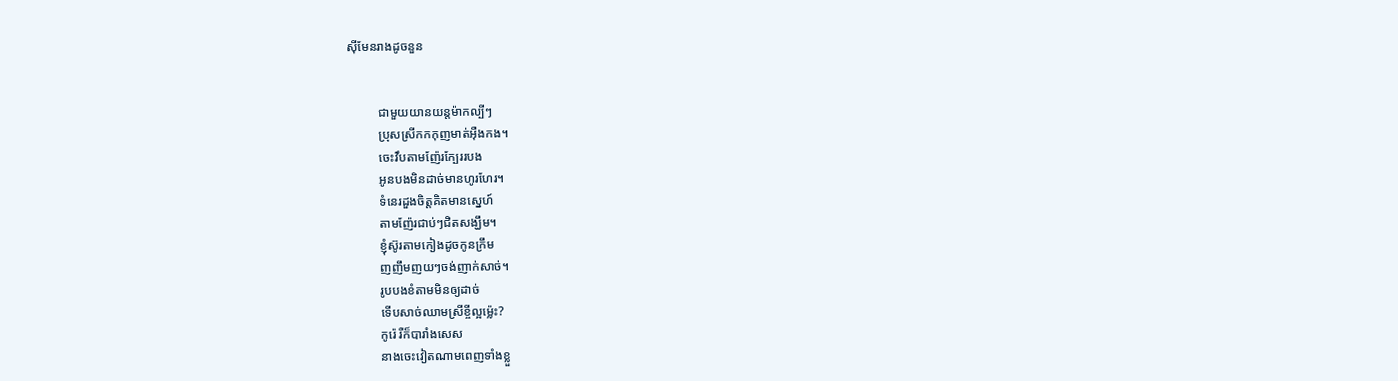ស៊ីមែនរាងដូចនួន


          ជាមួយយានយន្តម៉ាកល្បីៗ
          ប្រុសស្រីកកកុញមាត់អ៊ឺងកង។
          ចេះវឹបតាមញ៉ែរក្បែររបង
          អូនបងមិនដាច់មានហូរហែរ។
          ទំនេរដួងចិត្តគិតមានស្នេហ៍
          តាមញ៉ែរជាប់ៗជិតសង្ឃឹម។
          ខ្ញុំស៊ូរតាមកៀងដូចកូនក្រឹម
          ញញឹមញយៗចង់ញាក់សាច់។
          រូបបងខំតាមមិនឲ្យដាច់
          ទើបសាច់ឈាមស្រីខ្ចីល្អម៉្លេះ?
          កូរ៉េ រឺក៏បារាំងសេស
          នាងចេះវៀតណាមពេញទាំងខ្លួ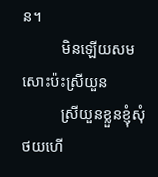ន។
          មិនឡើយសមសោះប៉ះស្រីយួន
          ស្រីយួនខ្លួនខ្ញុំសុំថយហើ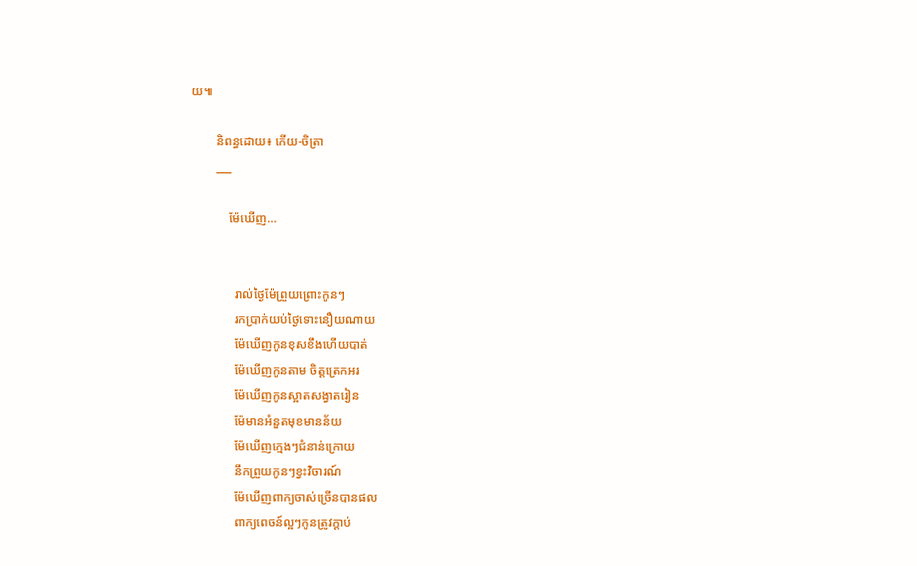យ៕

        និពន្ធដោយ៖ កើយ-ចិត្រា
        ___

            ម៉ែឃើញ…


              រាល់ថ្ងៃម៉ែព្រួយព្រោះកូនៗ
              រកប្រាក់យប់ថ្ងៃទោះនឿយណាយ
              ម៉ែឃើញកូនខុសខឹងហើយបាត់
              ម៉ែឃើញកូនតាម ចិត្តត្រេកអរ
              ម៉ែឃើញកូនស្អាតសង្វាតរៀន
              ម៉ែមានអំនួតមុខមានន័យ
              ម៉ែឃើញក្មេងៗជំនាន់ក្រោយ
              នឹកព្រួយកូនៗខ្វះវិចារណ៍
              ម៉ែឃើញពាក្យចាស់ច្រើនបានផល
              ពាក្យពេចន៍ល្អៗកូនត្រូវក្តាប់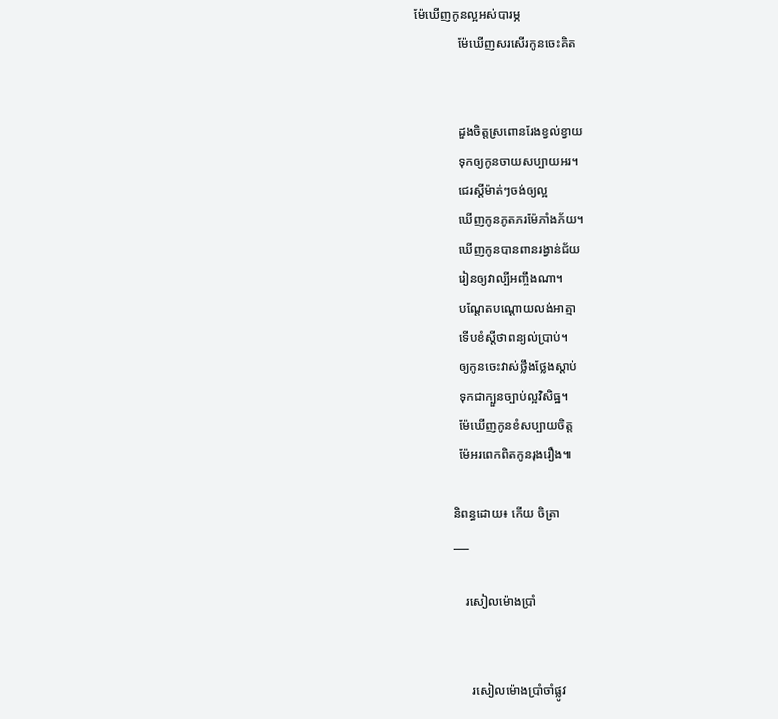ម៉ែឃើញកូនល្អអស់បារម្ភ
              ម៉ែឃើញសរសើរកូនចេះគិត


              ដួងចិត្តស្រពោនរែងខ្វល់ខ្វាយ
              ទុកឲ្យកូនចាយសប្បាយអរ។
              ជេរស្តីម៉ាត់ៗចង់ឲ្យល្អ
              ឃើញកូនភូតភរម៉ែភាំងភ័យ។
              ឃើញកូនបានពានរង្វាន់ជ័យ
              រៀនឲ្យវាល្បីអញ្ចឹងណា។
              បណ្តែតបណ្តោយលង់អាត្មា
              ទើបខំស្តីថាពន្យល់ប្រាប់។
              ឲ្យកូនចេះវាស់ថ្លឹងថ្លែងស្តាប់
              ទុកជាក្បួនច្បាប់ល្អវិសិធ្ឋ។
              ម៉ែឃើញកូនខំសប្បាយចិត្ត
              ម៉ែអរពេកពិតកូនរុងរឿង៕

            និពន្ធដោយ៖ កើយ ចិត្រា
            ___

                រសៀលម៉ោងប្រាំ


                  រសៀលម៉ោងប្រាំចាំផ្លូវ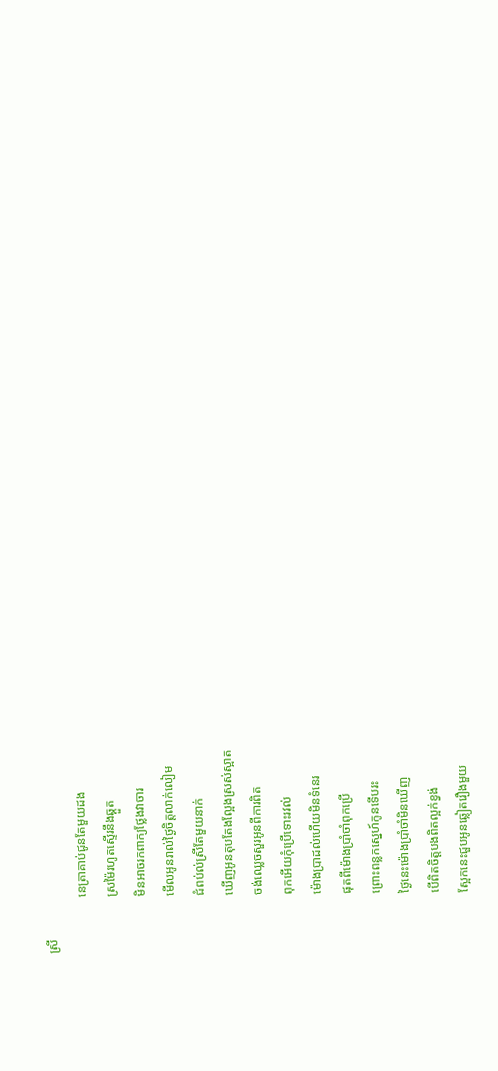ស្រី
                  នេត្រាគាប់ជូនតែមួយដង
                  ស្រម៉ៃរហូតស្ទើរនឹងឆ្គួត
                  មិនអាចរកពាក្យថ្លែងវាចារ
                  មើលអូនរាល់ថ្ងៃចិត្តលាក់លៀម
                  ជំពប់ល់ស្រីតែមួយនាក់
                  ឃើញអូនតុបតែងល្អែងស្រស់ស្អាត
                  ចង់ឈ្លេចសួរអូនពីការពិត
                  ពុកអើយកុំប្រើទោះរវល់
                  ម៉ោងប្រាដល់ហើយមិនទំនេរ
                  ផុតពីម៉ោងប្រាំចាំពុកប្រើ
                  ព្រោះពន្លកស្នេហ៍កូនទើបរះ
                  ថ្ងៃនេះម៉ោងប្រាំចាំមិនឃើញ
                  បើពិតចិត្តបងពិតល្អក់ខ្វង់
                  ស្អែកនេះជួបអូនឆ្លៀតរឿងមួយ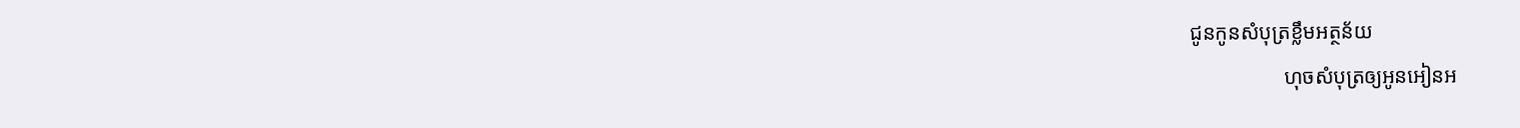ជូនកូនសំបុត្រខ្លឹមអត្ថន័យ
                  ហុចសំបុត្រឲ្យអូនអៀនអ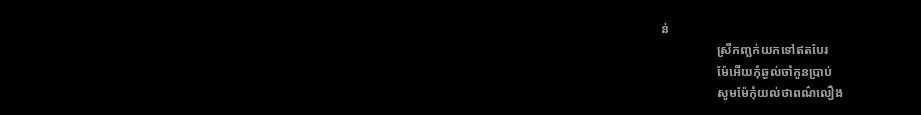ន់
                  ស្រីកញ្ឆក់យកទៅឥតបែរ
                  ម៉ែអើយកុំឆ្ងល់ចាំកូនប្រាប់
                  សូមម៉ែកុំយល់ថាពណ៌លឿង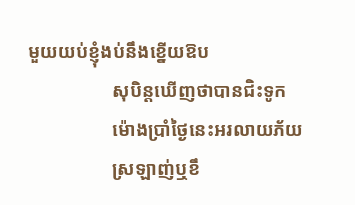មួយយប់ខ្ញុំងប់នឹងខ្នើយឱប
                  សុបិន្តឃើញថាបានជិះទូក
                  ម៉ោងប្រាំថ្ងៃនេះអរលាយភ័យ
                  ស្រឡាញ់ឬខឹ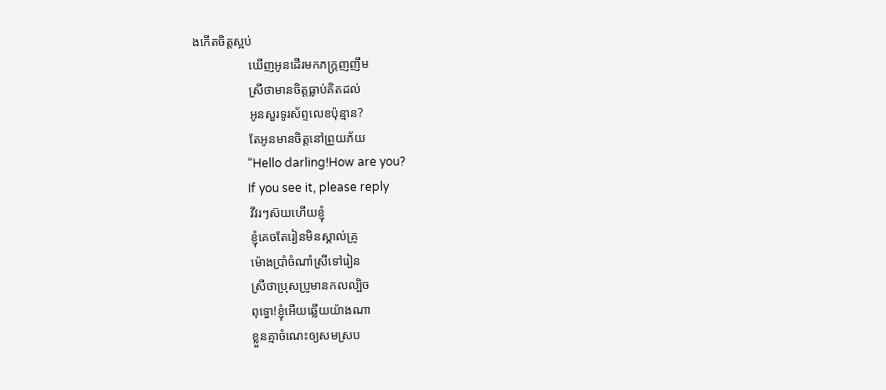ងកើតចិត្តស្អប់
                  ឃើញអូនដើរមកភក្រ្តញញឹម
                  ស្រីថាមានចិត្តធ្លាប់គិតដល់
                  អូនសួរទូរស័ព្ទលេខប៉ុន្មាន?
                  តែអូនមានចិត្តនៅព្រួយភ័យ
                  “Hello darling!How are you?
                  If you see it, please reply
                  វីវរៗស៊យហើយខ្ញុំ
                  ខ្ញុំគេចតែរៀនមិនស្គាល់គ្រូ
                  ម៉ោងប្រាំចំណាំស្រីទៅរៀន
                  ស្រីថាប្រុសប្រូមានកលល្បិច
                  ពុទ្ធោ!ខ្ញុំអើយឆ្លើយយ៉ាងណា
                  ខ្លួនគ្មាចំណេះឲ្យសមស្រប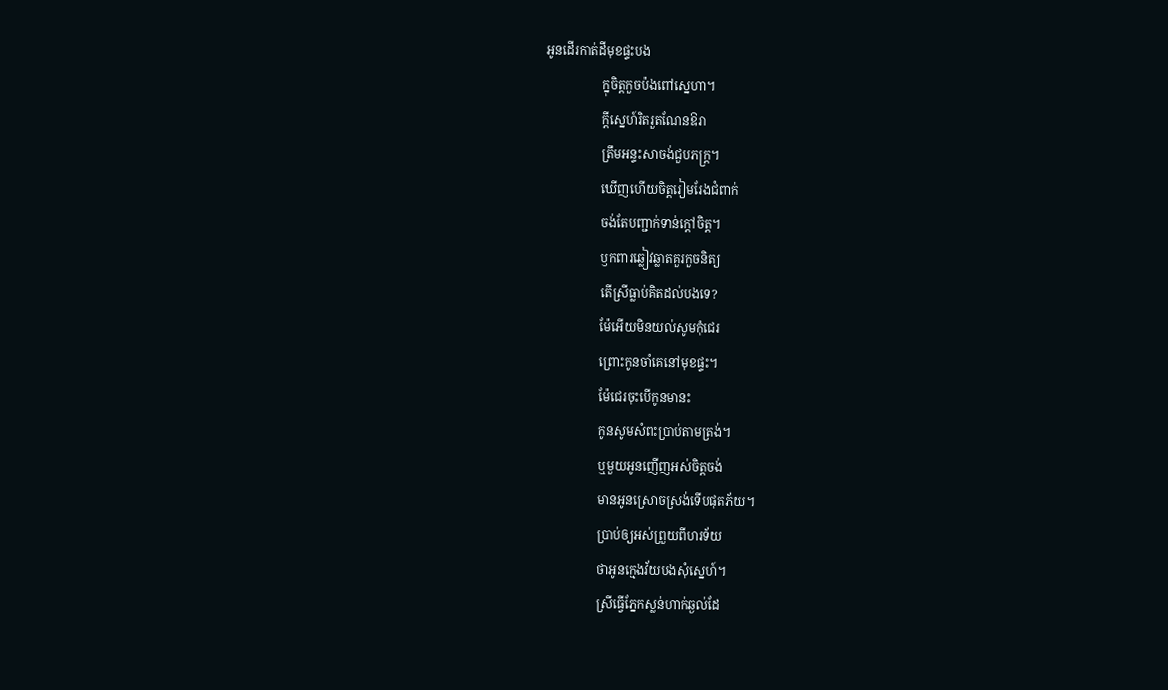អូនដើរកាត់ដីមុខផ្ទះបង
                  ក្នុចិត្តកួចប៉ងពៅស្នេហា។
                  ក្តីស្នេហ៍រិតរួតណែនឱរា
                  ត្រឹមអន្ទះសាចង់ជួបភក្រ្ត។
                  ឃើញហើយចិត្តរៀមរែងជំពាក់
                  ចង់តែបញ្ជាក់ទាន់ក្តៅចិត្ត។
                  ឫកពារឆ្លៀវឆ្លាតគួរកួចនិត្យ
                  តើស្រីធ្លាប់គិតដល់បងទេ?
                  ម៉ែអើយមិនយល់សូមកុំជេរ
                  ព្រោះកូនចាំគេនៅមុខផ្ទះ។
                  ម៉ែជេរចុះបើកូនមានះ
                  កូនសូមសំពះប្រាប់តាមត្រង់។
                  ឬមួយអូនញើញអស់ចិត្តចង់
                  មានអូនស្រោចស្រង់ទើបផុតភ័យ។
                  ប្រាប់ឲ្យអស់ព្រួយពីហរទ័យ
                  ថាអូនក្មេងវ័យបងសុំស្នេហ៍។
                  ស្រីធ្វើភ្នែកស្លន់ហាក់ឆ្ងល់ដែ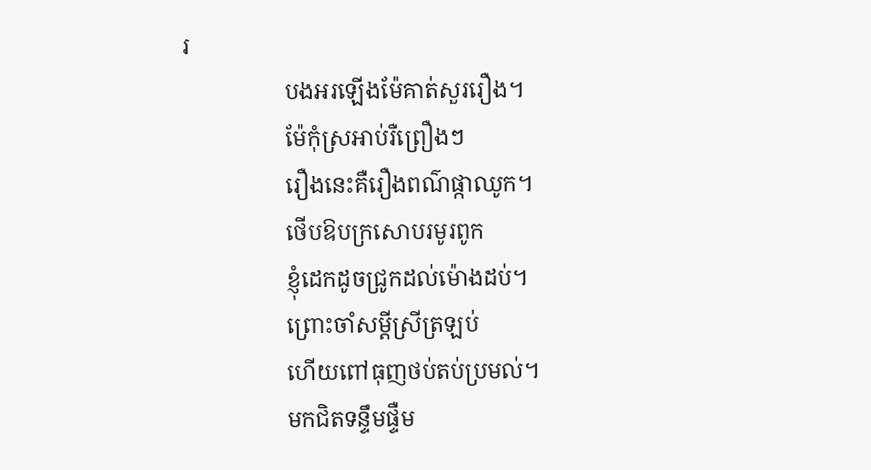រ
                  បងអរឡើងម៉ែគាត់សួររឿង។
                  ម៉ែកុំស្រអាប់រឺព្រឿងៗ
                  រឿងនេះគឺរឿងពណ៌ផ្កាឈូក។
                  ថើបឱបក្រសោបរមូរពូក
                  ខ្ញុំដេកដូចជ្រូកដល់ម៉ោងដប់។
                  ព្រោះចាំសម្តីស្រីត្រឡប់
                  ហើយពៅធុញថប់តប់ប្រមល់។
                  មកជិតទន្ទឹមផ្ទឺម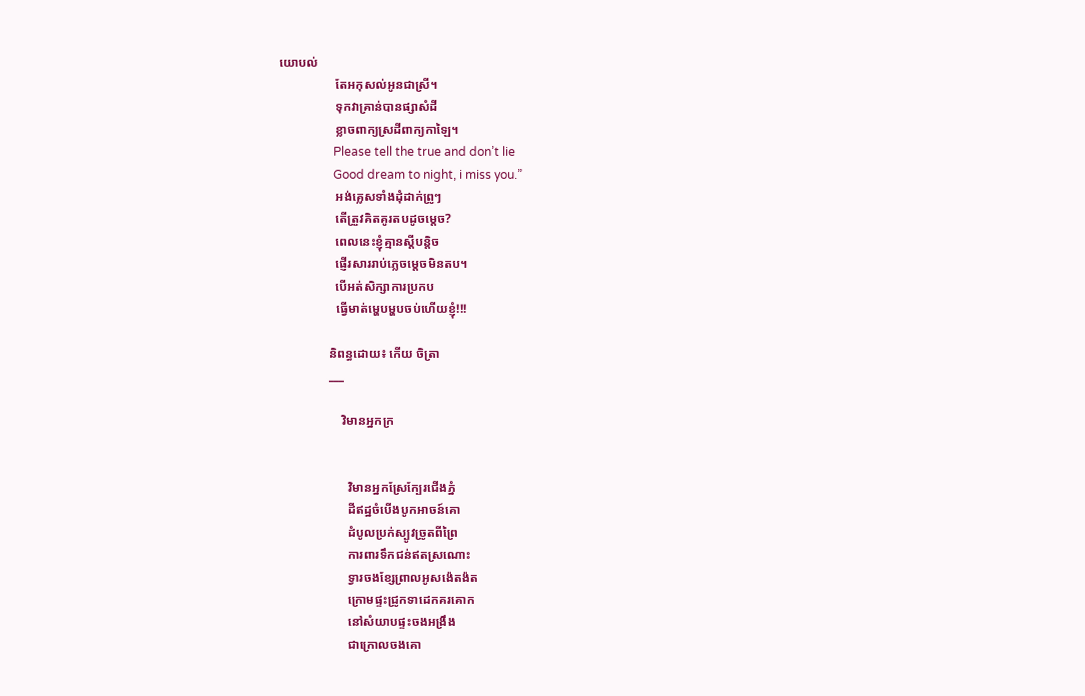យោបល់
                  តែអកុសល់អូនជាស្រី។
                  ទុកវាគ្រាន់បានផ្សាសំដី
                  ខ្លាចពាក្យស្រដីពាក្យកាឡៃ។
                  Please tell the true and don’t lie
                  Good dream to night, i miss you.”
                  អង់គ្លេសទាំងដុំដាក់ព្រូៗ
                  តើត្រួវគិតគូរតបដូចម្តេច?
                  ពេលនេះខ្ញុំគ្មានស្តីបន្តិច
                  ផ្ញើរសាររាប់ភ្លេចម្តេចមិនតប។
                  បើអត់សិក្សាការប្រកប
                  ធ្វើមាត់ម្ហេបម្ហបចប់ហើយខ្ញុំ!!!

                និពន្ធដោយ៖ កើយ ចិត្រា
                ___

                    វិមានអ្នកក្រ


                      វិមានអ្នកស្រែក្បែរជើងភ្នំ
                      ដីឥដ្ឋចំបើងបូកអាចន៍គោ
                      ដំបូលប្រក់ស្បូវច្រូតពីព្រៃ
                      ការពារទឹកជន់ឥតស្រណោះ
                      ទ្វារចងខ្សែព្រាលអូសង៉េតង៉ត
                      ក្រោមផ្ទះជ្រូកទាដេកគរគោក
                      នៅសំយាបផ្ទះចងអង្រឹង
                      ជាក្រោលចងគោ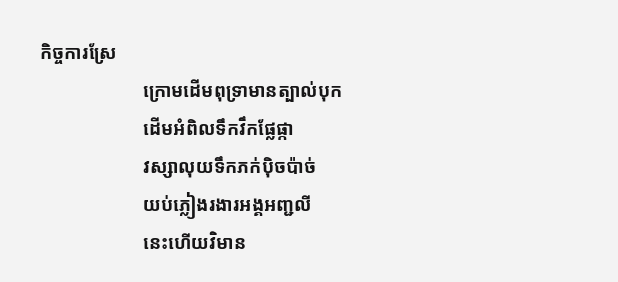កិច្ចការស្រែ
                      ក្រោមដើមពុទ្រាមានត្បាល់បុក
                      ដើមអំពិលទឹកវឹកផ្លែផ្កា
                      វស្សាលុយទឹកភក់ប៉ិចប៉ាច់
                      យប់ភ្លៀងរងារអង្គអញ្ជលី
                      នេះហើយវិមាន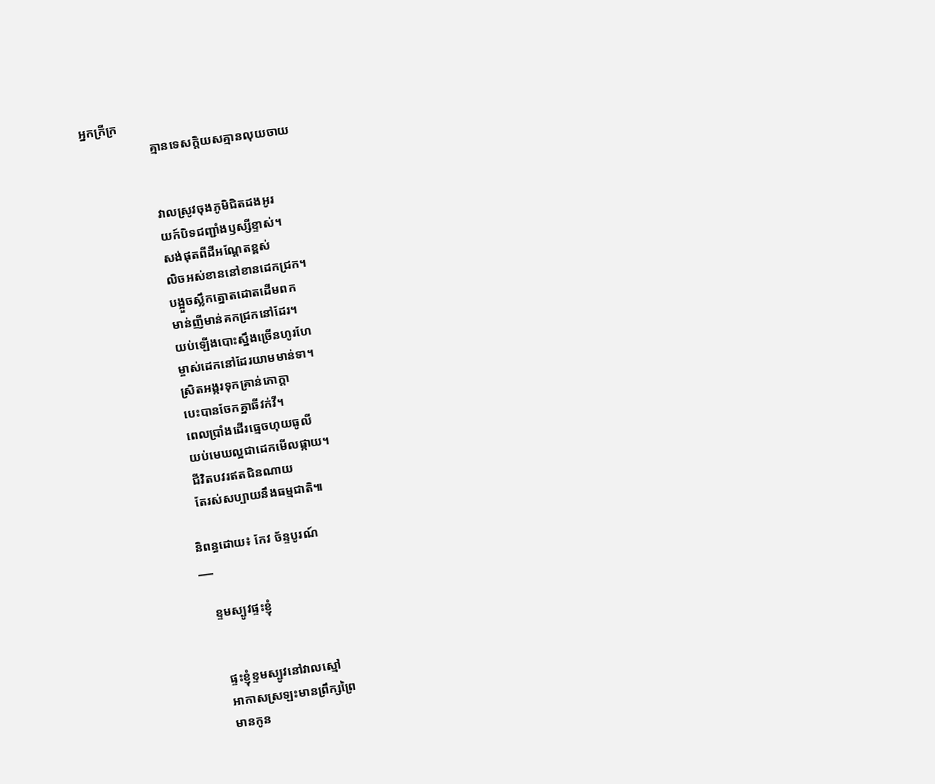អ្នកក្រីក្រ
                      គ្មានទេសក្តិយសគ្មានលុយចាយ


                      វាលស្រូវចុងភូមិជិតដងអូរ
                      យក៍បិទជញ្ជាំងឫស្សីខ្ទាស់។
                      សង់ផុតពីដីអណ្តែតខ្ពស់
                      លិចអស់ខាននៅខានដេកជ្រក។
                      បង្អួចស្លឹកត្នោតដោតដើមពក
                      មាន់ញីមាន់គកជ្រកនៅដែរ។
                      យប់ឡើងបោះស្នឹងច្រើនហូរហែ
                      ម្ចាស់ដេកនៅដែរយាមមាន់ទា។
                      ស្រិតអង្ករទុកគ្រាន់ភោក្តា
                      បេះបានចែកគ្នាឆីវក់វី។
                      ពេលប្រាំងដើរធ្មេចហុយធូលី
                      យប់មេឃល្អជាដេកមើលផ្កាយ។
                      ជីវិតបវរឥតជិនណាយ
                      តែរស់សប្បាយនឹងធម្មជាតិ៕

                    និពន្ធដោយ៖ កែវ ច័ន្ទបូរណ៍
                    ___

                        ខ្ទមស្បូវផ្ទះខ្ញុំ


                          ផ្ទះខ្ញុំខ្ទមស្បូវនៅវាលស្មៅ
                          អាកាសស្រឡះមានព្រឹក្សព្រៃ
                          មានកូន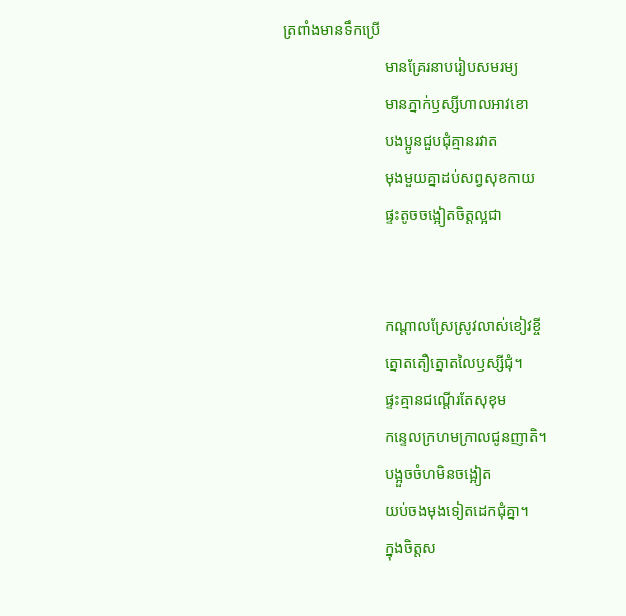ត្រពាំងមានទឹកប្រើ
                          មានគ្រែរនាបរៀបសមរម្យ
                          មានភ្នាក់ឫស្សីហាលអាវខោ
                          បងប្អូនជួបជុំគ្មានរវាត
                          មុងមួយគ្នាដប់សព្វសុខកាយ
                          ផ្ទះតូចចង្អៀតចិត្តល្អជា


                          កណ្តាលស្រែស្រូវលាស់ខៀវខ្ចី
                          ត្នោតតឿត្នោតលៃឫស្សីជុំ។
                          ផ្ទះគ្មានជណ្តើរតែសុខុម
                          កន្ទេលក្រហមក្រាលជូនញាតិ។
                          បង្អួចចំហមិនចង្អៀត
                          យប់ចងមុងទៀតដេកជុំគ្នា។
                          ក្នុងចិត្តស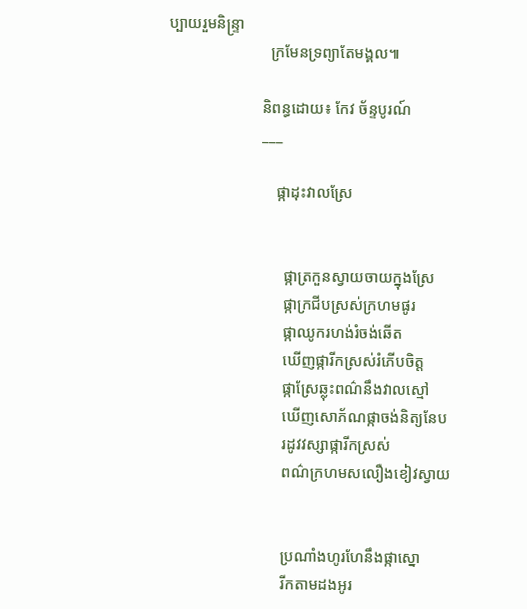ប្បាយរួមនិន្រ្ទា
                          ក្រមែនទ្រព្យាតែមង្គល៕

                        និពន្ធដោយ៖ កែវ ច័ន្ទបូរណ៍
                        ___

                            ផ្កាដុះវាលស្រែ


                              ផ្កាត្រកួនស្វាយចាយក្នុងស្រែ
                              ផ្កាក្រជីបស្រស់ក្រហមផូរ
                              ផ្កាឈូករហង់រំចង់ឆើត
                              ឃើញផ្ការីកស្រស់រំភើបចិត្ត
                              ផ្កាស្រែឆ្លុះពណ៌នឹងវាលស្មៅ
                              ឃើញសោភ័ណផ្កាចង់និត្យនែប
                              រដូវវស្សាផ្ការីកស្រស់
                              ពណ៌ក្រហមសលឿងខៀវស្វាយ


                              ប្រណាំងហូរហែនឹងផ្កាស្នោ
                              រីកតាមដងអូរ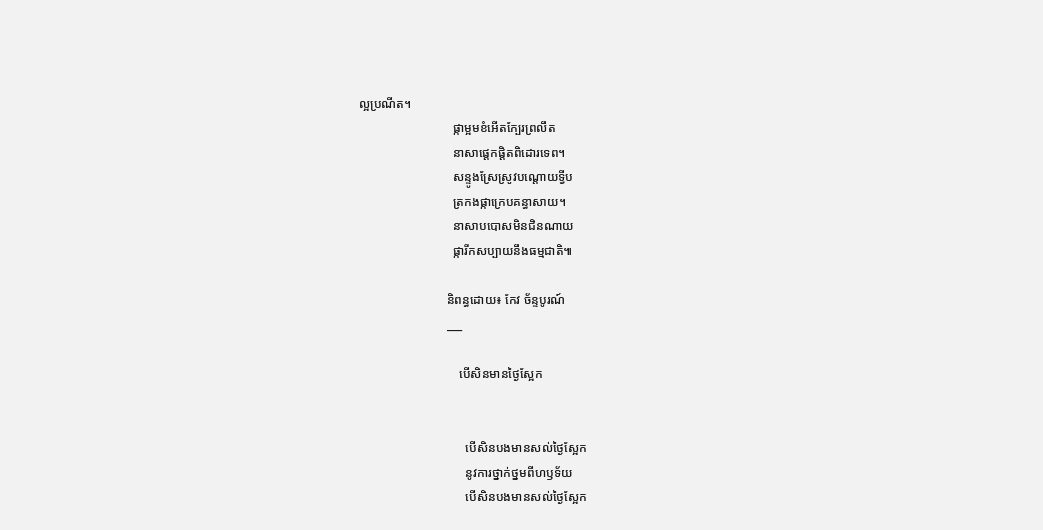ល្អប្រណីត។
                              ផ្កាម្អមខំអើតក្បែរព្រលឹត
                              នាសាផ្តេកផ្តិតពិដោរទេព។
                              សន្ទូងស្រែស្រូវបណ្តោយទ្វីប
                              ត្រកងផ្កាក្រេបគន្ធាសាយ។
                              នាសាបបោសមិនជិនណាយ
                              ផ្ការីកសប្បាយនឹងធម្មជាតិ៕

                            និពន្ធដោយ៖ កែវ ច័ន្ទបូរណ៍
                            ___

                                បើសិនមានថ្ងៃស្អែក


                                  បើសិនបងមានសល់ថ្ងៃស្អែក
                                  នូវការថ្នាក់ថ្នមពីហឫទ័យ
                                  បើសិនបងមានសល់ថ្ងៃស្អែក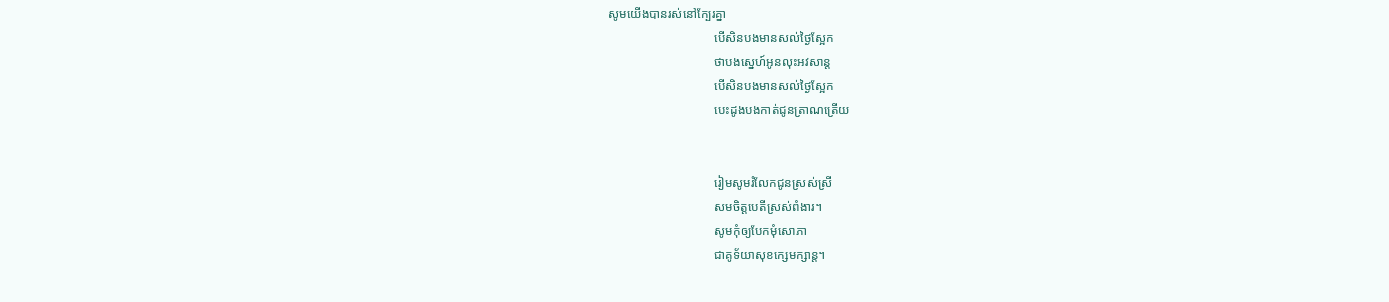សូមយើងបានរស់នៅក្បែរគ្នា
                                  បើសិនបងមានសល់ថ្ងៃស្អែក
                                  ថាបងស្នេហ៍អូនលុះអវសាន្ត
                                  បើសិនបងមានសល់ថ្ងៃស្អែក
                                  បេះដូងបងកាត់ជូនត្រាណត្រើយ


                                  រៀមសូមរំលែកជូនស្រស់ស្រី
                                  សមចិត្តបេតីស្រស់ពំងារ។
                                  សូមកុំឲ្យបែកមុំសោភា
                                  ជាគូទ័យាសុខក្សេមក្សាន្ត។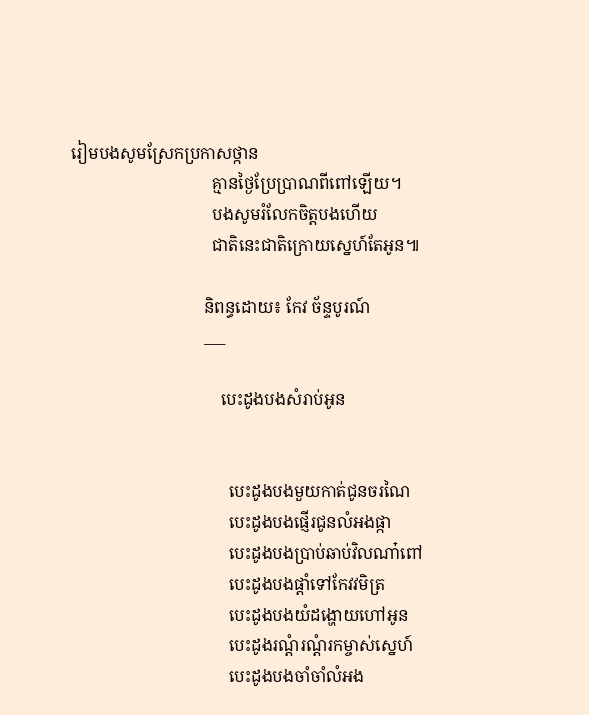រៀមបងសូមស្រែកប្រកាសថ្កាន
                                  គ្មានថ្ងៃប្រែប្រាណពីពៅឡើយ។
                                  បងសូមរំលែកចិត្តបងហើយ
                                  ជាតិនេះជាតិក្រោយស្នេហ៍តែអូន៕

                                និពន្ធដោយ៖ កែវ ច័ន្ទបូរណ៍
                                ___

                                    បេះដូងបងសំរាប់អូន


                                      បេះដូងបងមួយកាត់ជូនចរណៃ
                                      បេះដូងបងផ្ញើរជូនលំអងផ្កា
                                      បេះដូងបងប្រាប់ឆាប់វិលណា៎ពៅ
                                      បេះដូងបងផ្តាំទៅកែវវមិត្រ
                                      បេះដូងបងយំដង្ហោយហៅអូន
                                      បេះដូងរណ្តំរណ្តំរកម្ចាស់ស្នេហ៍
                                      បេះដូងបងចាំចាំលំអង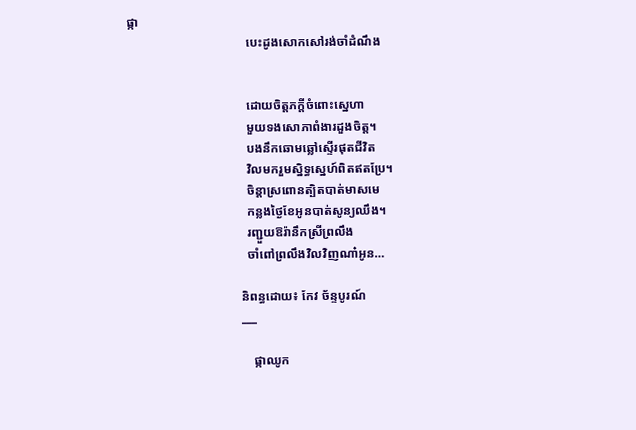ផ្កា
                                      បេះដូងសោកសៅរង់ចាំដំណឹង


                                      ដោយចិត្តភក្តីចំពោះស្នេហា
                                      មួយទងសោភាពំងារដួងចិត្ត។
                                      បងនឹកឆោមឆ្លៅស្ទើរផុតជីវិត
                                      វិលមករួមស្និទ្ធស្នេហ៍ពិតឥតប្រែ។
                                      ចិន្តាស្រពោនត្បិតបាត់មាសមេ
                                      កន្លងថ្ងៃខែអូនបាត់សូន្យឈឹង។
                                      រញ្ជួយឱរ៉ានឹកស្រីព្រលឹង
                                      ចាំពៅព្រលឹងវិលវិញណា៎អូន…

                                    និពន្ធដោយ៖ កែវ ច័ន្ទបូរណ៍
                                    ___

                                        ផ្កាឈូក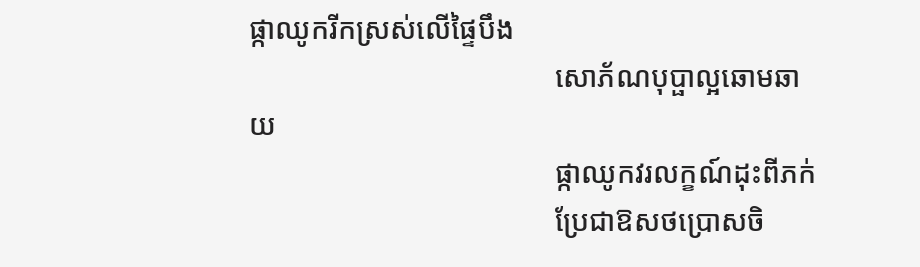ផ្កាឈូករីកស្រស់លើផ្ទៃបឹង
                                          សោភ័ណបុប្ផាល្អឆោមឆាយ
                                          ផ្កាឈូកវរលក្ខណ៍ដុះពីភក់
                                          ប្រែជាឱសថប្រោសចិ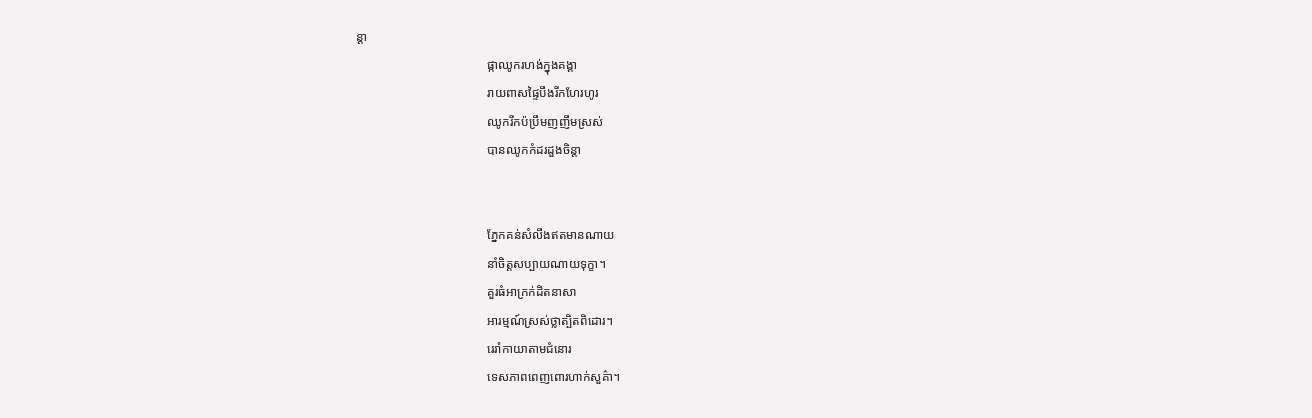ន្តា
                                          ផ្កាឈូករហង់ក្នុងគង្គា
                                          រាយពាសផ្ទៃបឹងរីកហែរហូរ
                                          ឈូករីកប៉ប្រឹមញញឹមស្រស់
                                          បានឈូកកំដរដួងចិន្តា


                                          ភ្នែកគន់សំលឹងឥតមានណាយ
                                          នាំចិត្តសប្បាយណាយទុក្ខា។
                                          គួរធំអាក្រក់ដិតនាសា
                                          អារម្មណ៍ស្រស់ថ្លាត្បិតពិដោរ។
                                          រេរាំកាយាតាមជំនោរ
                                          ទេសភាពពេញពោរហាក់សួគ៌ា។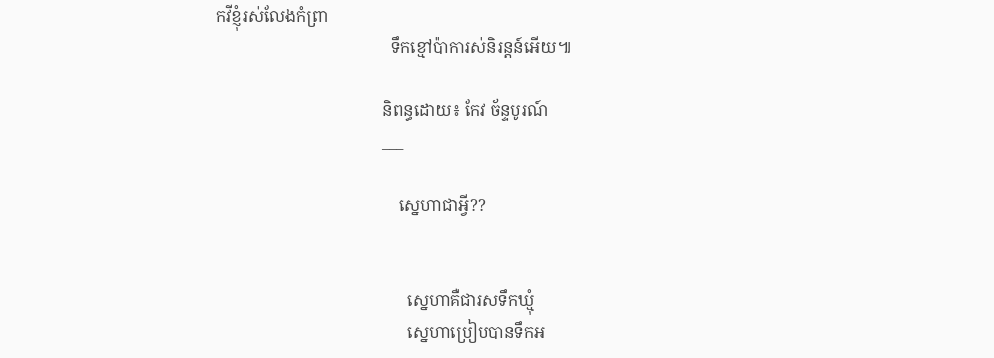កវីខ្ញុំរស់លែងកំព្រា
                                          ទឹកខ្មៅប៉ាការស់និរន្តន៍អើយ៕

                                        និពន្ធដោយ៖ កែវ ច័ន្ទបូរណ៍
                                        ___

                                            ស្នេហាជាអ្វី??


                                              ស្នេហាគឺជារសទឹកឃ្មុំ
                                              ស្នេហាប្រៀបបានទឹកអ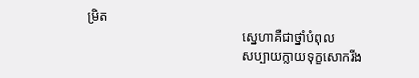ម្រិត
                                              ស្នេហាគឺជាថ្នាំបំពុល
                                              សប្បាយក្លាយទុក្ខសោករីង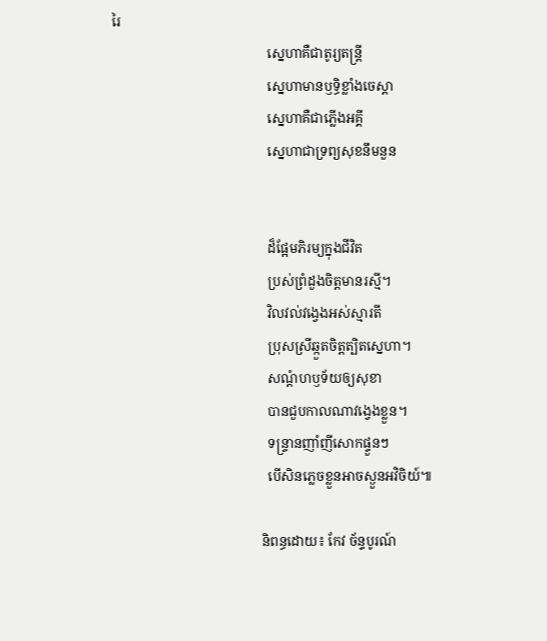រៃ
                                              ស្នេហាគឺជាតូរ្យតន្ត្រី
                                              ស្នេហាមានឫទ្ធិខ្លាំងចេស្តា
                                              ស្នេហាគឺជាភ្លើងអគ្គី
                                              ស្នេហាជាទ្រព្យសុខនឹមនួន


                                              ដ៏ផ្អែមភិរម្យក្នុងជីវិត
                                              ប្រស់ព្រំដួងចិត្តមានរស្មី។
                                              វិលវល់វង្វេងអស់ស្មារតី
                                              ប្រុសស្រីឆ្កួតចិត្តត្បិតស្នេហា។
                                              សណ្តំហឫទ័យឲ្យសុខា
                                              បានជួបកាលណាវង្វេងខ្លួន។
                                              ទន្ទ្រានញាំញីសោកផ្ទួនៗ
                                              បើសិនភ្លេចខ្លួនអាចស្ងួនអវិចិយ៍៕

                                            និពន្ធដោយ៖ កែវ ច័ន្ទបូរណ៍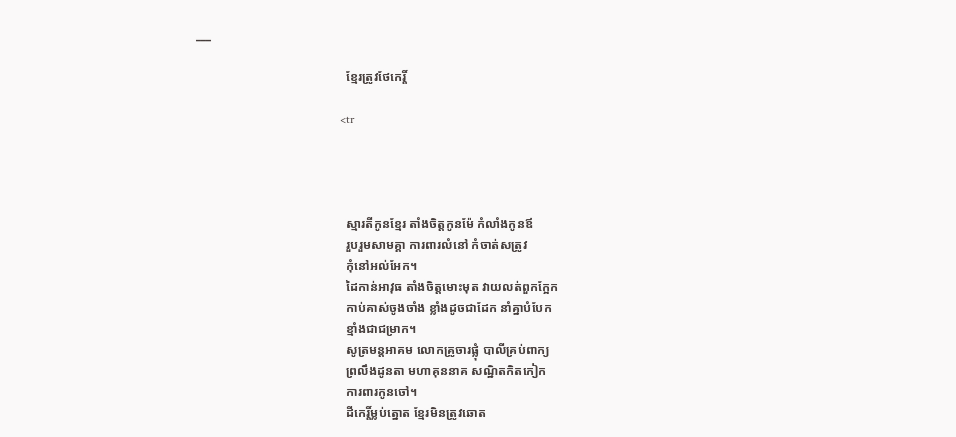___

                                                ខ្មែរត្រូវថែកេរ្តិ៍

                                                <tr




                                                ស្មារតីកូនខ្មែរ តាំងចិត្តកូនម៉ែ កំលាំងកូនឪ
                                                រួបរួមសាមគ្គា ការពារលំនៅ កំចាត់សត្រូវ
                                                កុំនៅអល់អែក។
                                                ដៃកាន់អាវុធ តាំងចិត្តមោះមុត វាយលត់ពួកក្អែក
                                                កាប់គាស់ចូងចាំង ខ្លាំងដូចជាដែក នាំគ្នាបំបែក
                                                ខ្មាំងជាជម្រាក។
                                                សូត្រមន្តអាគម លោកគ្រូចារផ្លុំ បាលីគ្រប់ពាក្យ
                                                ព្រលឹងដូនតា មហាគុននាគ សណ្ឋិតកិតកៀក
                                                ការពារកូនចៅ។
                                                ដីកេរ្តិ៍ម្លប់ត្នោត ខ្មែរមិនត្រូវឆោត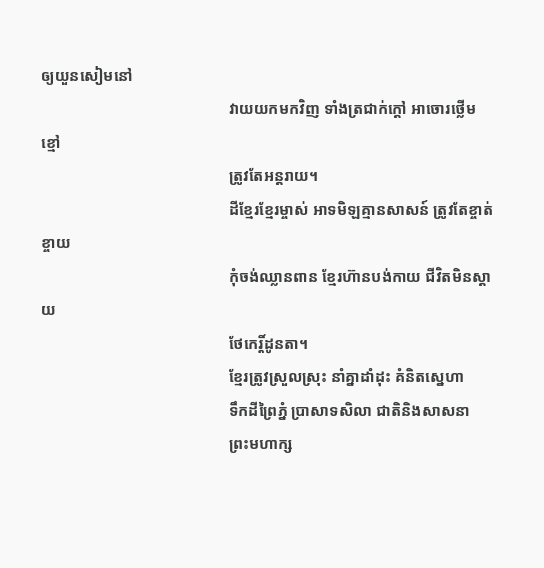ឲ្យយួនសៀមនៅ
                                                វាយយកមកវិញ ទាំងត្រជាក់ក្តៅ អាចោរថ្លើមខ្មៅ
                                                ត្រូវតែអន្តរាយ។
                                                ដីខ្មែរខ្មែរម្ចាស់ អាទមិឡគ្មានសាសន៍ ត្រូវតែខ្ចាត់ខ្ចាយ
                                                កុំចង់ឈ្លានពាន ខ្មែរហ៊ានបង់កាយ ជីវិតមិនស្តាយ
                                                ថែកេរ្តិ៍ដូនតា។
                                                ខ្មែរត្រូវស្រួលស្រុះ នាំគ្នាដាំដុះ គំនិតស្នេហា
                                                ទឹកដីព្រៃភ្នំ ប្រាសាទសិលា ជាតិនិងសាសនា
                                                ព្រះមហាក្ស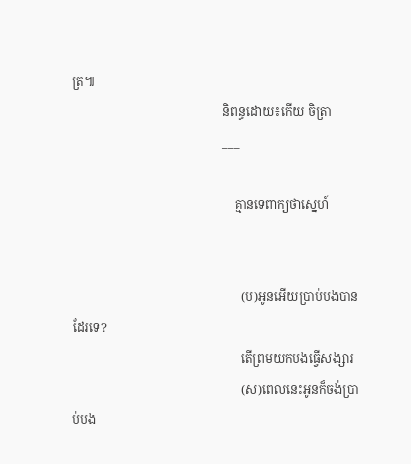ត្រ៕
                                                និពន្ធដោយ៖កើយ ចិត្រា
                                                ___

                                                    គ្មានទេពាក្យថាស្នេហ៍


                                                      (ប)អូនអើយប្រាប់បងបានដែរទេ?
                                                      តើព្រមយកបងធ្វើសង្សារ
                                                      (ស)ពេលនេះអូនក៏ចង់ប្រាប់បង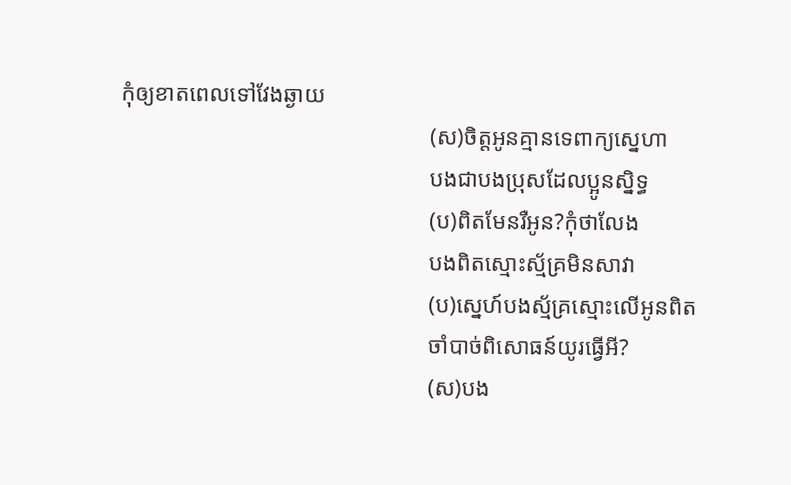កុំឲ្យខាតពេលទៅវែងឆ្ងាយ
                                                      (ស)ចិត្តអូនគ្មានទេពាក្យស្នេហា
                                                      បងជាបងប្រុសដែលប្អូនស្និទ្ធ
                                                      (ប)ពិតមែនរឺអូន?កុំថាលែង
                                                      បងពិតស្មោះស្ម័គ្រមិនសាវា
                                                      (ប)ស្នេហ៍បងស្ម័គ្រស្មោះលើអូនពិត
                                                      ចាំបាច់ពិសោធន៍យូរធ្វើអី?
                                                      (ស)បង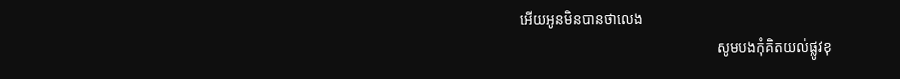អើយអូនមិនបានថាលេង
                                                      សូមបងកុំគិតយល់ផ្លូវខុ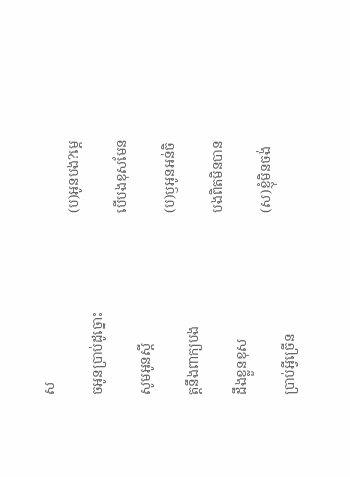ស
                                                      (ប)អូនបង?ម្តេចអូនប្រាប់ដូច្នោះ
                                                      បើបងខុសមែនសូមអូនស្តី
                                                      (ប)ឫអូនអន់ចិត្តនឹងពាក្យបង
                                                      បងពិតមិនបានដឹងខ្លួនខុស
                                                      (ស)ខ្ញុំមិនចង់ប្រាប់អ្វីច្រើន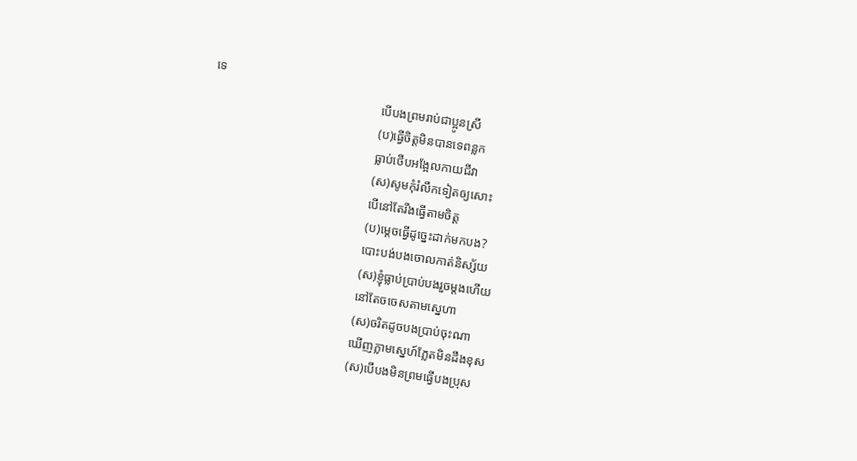ទេ
                                                      បើបងព្រមរាប់ជាប្អូនស្រី
                                                      (ប)ធ្វើចិត្តមិនបានទេពន្លក
                                                      ធ្លាប់ថើបអង្អែលកាយជីវា
                                                      (ស)សូមកុំរំលឹកទៀតឲ្យសោះ
                                                      បើនៅតែរឹងធ្វើតាមចិត្ត
                                                      (ប)ម្តេចធ្វើដូច្នេះដាក់មកបង?
                                                      បោះបង់បងចោលកាត់និស្ស័យ
                                                      (ស)ខ្ញុំធ្លាប់ប្រាប់បងរួចម្តងហើយ
                                                      នៅតែចចេសតាមស្នេហា
                                                      (ស)ចរិតដូចបងប្រាប់ចុះណា
                                                      ឃើញភ្លាមស្នេហ៍ភ្លែតមិនដឹងខុស
                                                      (ស)បើបងមិនព្រមធ្វើបងប្រុស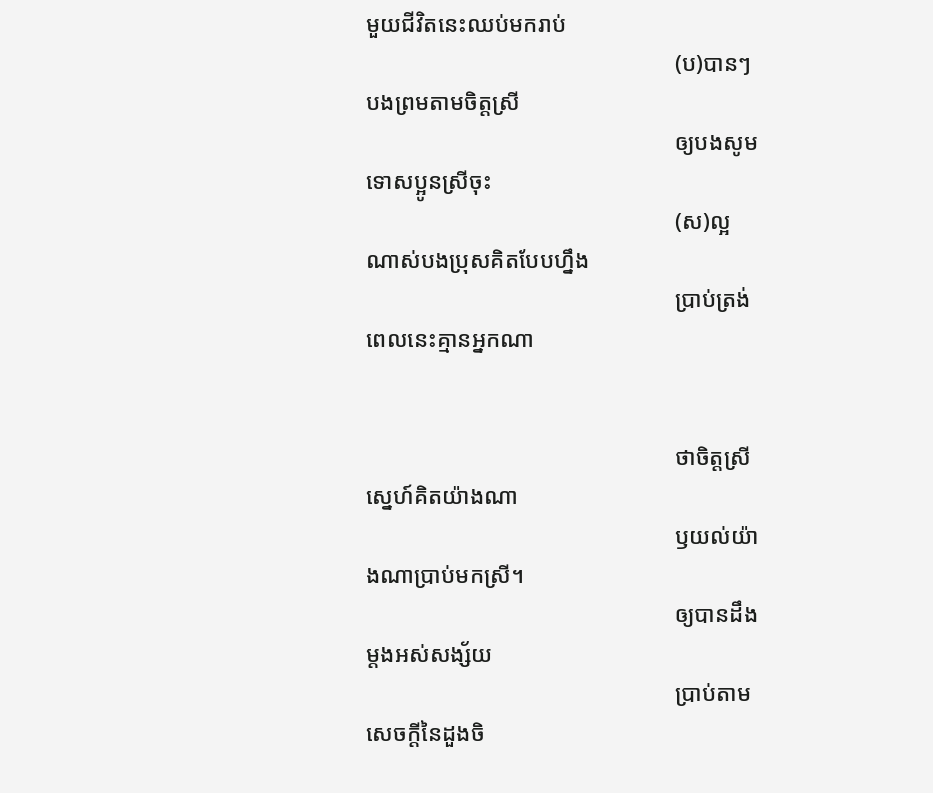មួយជីវិតនេះឈប់មករាប់
                                                      (ប)បានៗបងព្រមតាមចិត្តស្រី
                                                      ឲ្យបងសូមទោសប្អូនស្រីចុះ
                                                      (ស)ល្អណាស់បងប្រុសគិតបែបហ្នឹង
                                                      ប្រាប់ត្រង់ពេលនេះគ្មានអ្នកណា


                                                      ថាចិត្តស្រីស្នេហ៍គិតយ៉ាងណា
                                                      ឫយល់យ៉ាងណាប្រាប់មកស្រី។
                                                      ឲ្យបានដឹងម្តងអស់សង្ស័យ
                                                      ប្រាប់តាមសេចក្តីនៃដួងចិ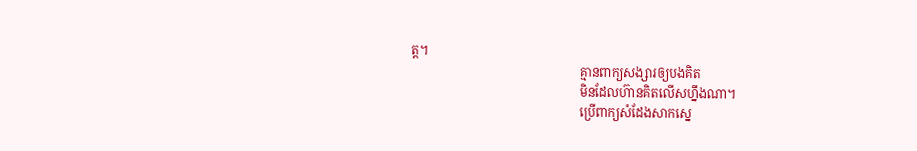ត្ត។
                                                      គ្មានពាក្យសង្សារឲ្យបងគិត
                                                      មិនដែលហ៊ានគិតលើសហ្នឹងណា។
                                                      ប្រើពាក្យសំដែងសាកស្នេ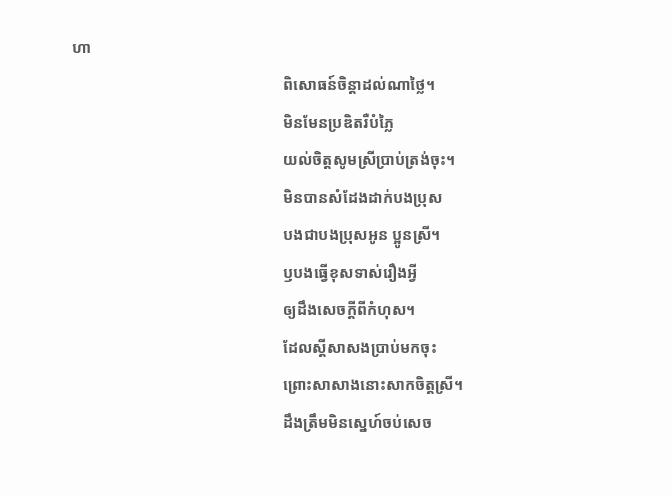ហា
                                                      ពិសោធន៍ចិន្តាដល់ណាថ្លៃ។
                                                      មិនមែនប្រឌិតរឺបំភ្លៃ
                                                      យល់ចិត្តសូមស្រីប្រាប់ត្រង់ចុះ។
                                                      មិនបានសំដែងដាក់បងប្រុស
                                                      បងជាបងប្រុសអូន ប្អូនស្រី។
                                                      ឫបងធ្វើខុសទាស់រឿងអ្វី
                                                      ឲ្យដឹងសេចក្តីពីកំហុស។
                                                      ដែលស្តីសាសងប្រាប់មកចុះ
                                                      ព្រោះសាសាងនោះសាកចិត្តស្រី។
                                                      ដឹងត្រឹមមិនស្នេហ៍ចប់សេច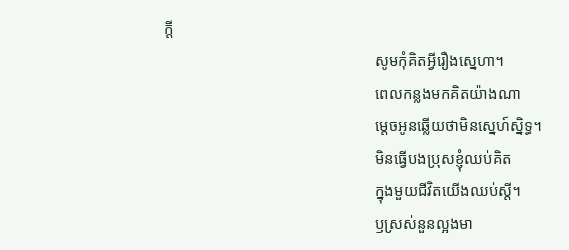ក្តី
                                                      សូមកុំគិតអ្វីរឿងស្នេហា។
                                                      ពេលកន្លងមកគិតយ៉ាងណា
                                                      ម្តេចអូនឆ្លើយថាមិនស្នេហ៍ស្និទ្ធ។
                                                      មិនធ្វើបងប្រុសខ្ញុំឈប់គិត
                                                      ក្នុងមួយជីវិតយើងឈប់ស្តី។
                                                      ឫស្រស់នួនល្អងមា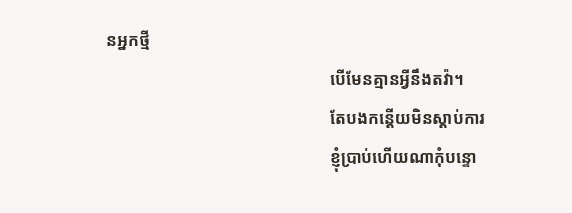នអ្នកថ្មី
                                                      បើមែនគ្មានអ្វីនឹងតវ៉ា។
                                                      តែបងកន្តើយមិនស្តាប់ការ
                                                      ខ្ញុំប្រាប់ហើយណាកុំបន្ទោ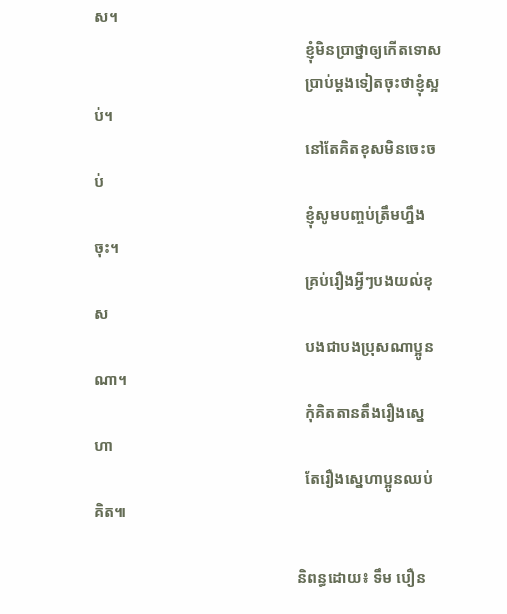ស។
                                                      ខ្ញុំមិនប្រាថ្នាឲ្យកើតទោស
                                                      ប្រាប់ម្តងទៀតចុះថាខ្ញុំស្អប់។
                                                      នៅតែគិតខុសមិនចេះចប់
                                                      ខ្ញុំសូមបញ្ចប់ត្រឹមហ្នឹងចុះ។
                                                      គ្រប់រឿងអ្វីៗបងយល់ខុស
                                                      បងជាបងប្រុសណាប្អូនណា។
                                                      កុំគិតតានតឹងរឿងស្នេហា
                                                      តែរឿងស្នេហាប្អូនឈប់គិត៕

                                                    និពន្ធដោយ៖ ទឹម បឿន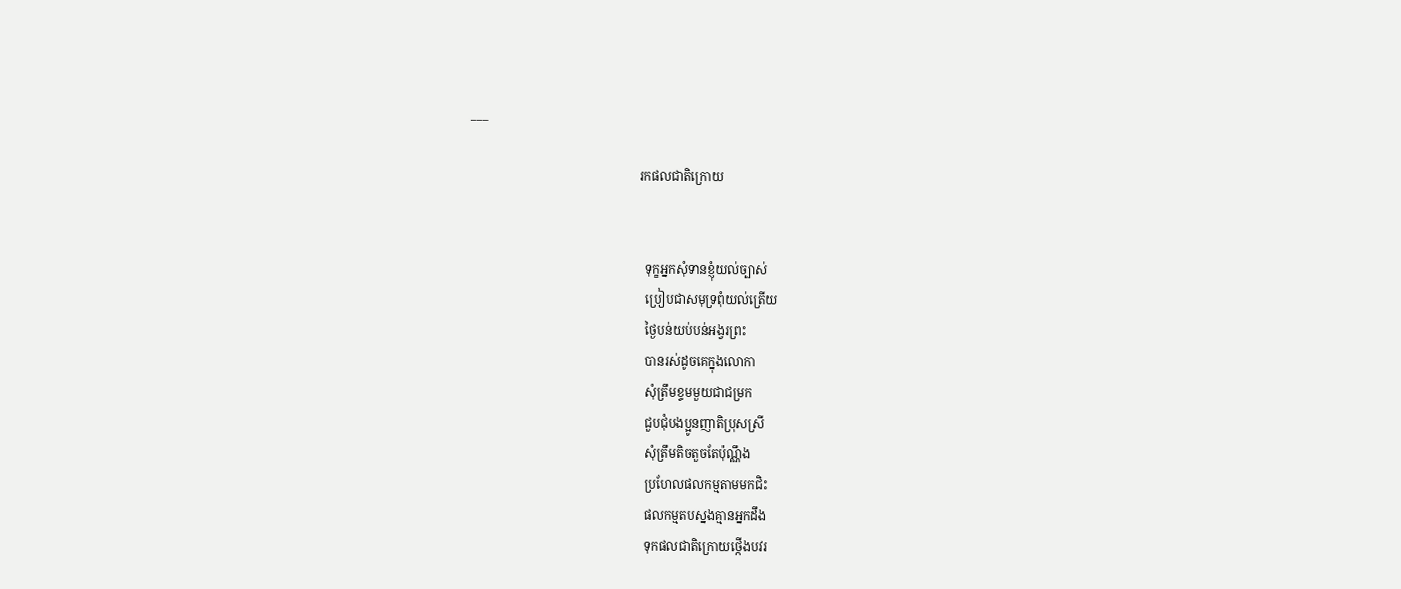___

                                                      រកផលជាតិក្រោយ


                                                        ទុក្ខអ្នកសុំទានខ្ញុំយល់ច្បាស់
                                                        ប្រៀបជាសមុទ្រពុំយល់ត្រើយ
                                                        ថ្ងៃបន់យប់បន់អង្វរព្រះ
                                                        បានរស់ដូចគេក្នុងលោកា
                                                        សុំត្រឹមខ្ទមមួយជាជម្រក
                                                        ជួបជុំបងប្អូនញាតិប្រុសស្រី
                                                        សុំត្រឹមតិចតួចតែប៉ុណ្ណឹង
                                                        ប្រហែលផលកម្មតាមមកជិះ
                                                        ផលកម្មតបស្នងគ្មានអ្នកដឹង
                                                        ទុកផលជាតិក្រោយថ្កើងបវរ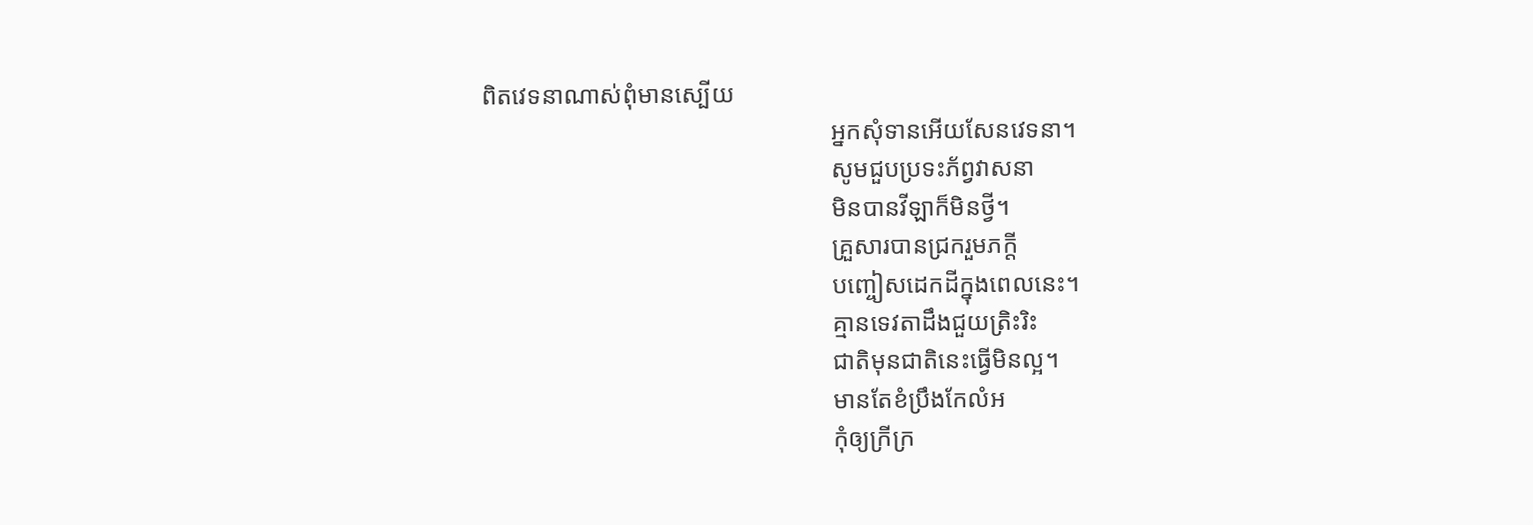ពិតវេទនាណាស់ពុំមានស្បើយ
                                                        អ្នកសុំទានអើយសែនវេទនា។
                                                        សូមជួបប្រទះភ័ព្វវាសនា
                                                        មិនបានវីឡាក៏មិនថ្វី។
                                                        គ្រួសារបានជ្រករួមភក្តី
                                                        បញ្ចៀសដេកដីក្នុងពេលនេះ។
                                                        គ្មានទេវតាដឹងជួយត្រិះរិះ
                                                        ជាតិមុនជាតិនេះធ្វើមិនល្អ។
                                                        មានតែខំប្រឹងកែលំអ
                                                        កុំឲ្យក្រីក្រ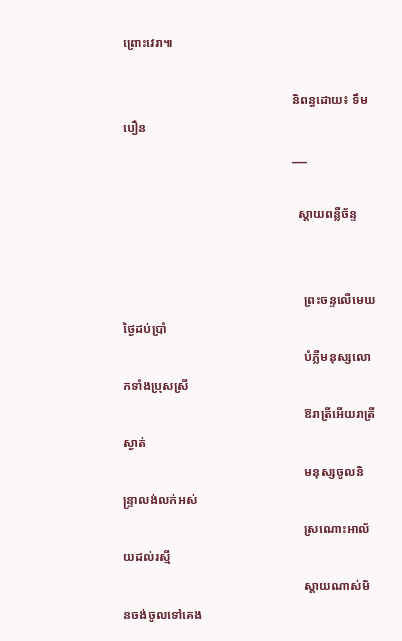ព្រោះវេរា៕

                                                      និពន្ធដោយ៖ ទឹម បឿន
                                                      ___

                                                        ស្តាយពន្លឺច័ន្ទ


                                                          ព្រះចន្ទលើមេឃថ្ងៃដប់ប្រាំ
                                                          បំភ្លឺមនុស្សលោកទាំងប្រុសស្រី
                                                          ឱរាត្រីអើយរាត្រីស្ងាត់
                                                          មនុស្សចូលនិន្រ្ទាលង់លក់អស់
                                                          ស្រណោះអាល័យដល់រស្មី
                                                          ស្តាយណាស់មិនចង់ចូលទៅគេង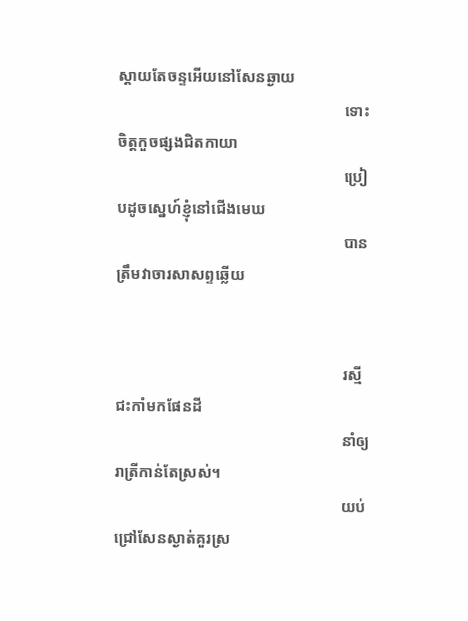ស្តាយតែចន្ទអើយនៅសែនឆ្ងាយ
                                                          ទោះចិត្តកួចផ្សងជិតកាយា
                                                          ប្រៀបដូចស្នេហ៍ខ្ញុំនៅជើងមេឃ
                                                          បានត្រឹមវាចារសាសព្ទឆ្លើយ


                                                          រស្មីជះកាំមកផែនដី
                                                          នាំឲ្យរាត្រីកាន់តែស្រស់។
                                                          យប់ជ្រៅសែនស្ងាត់គួរស្រ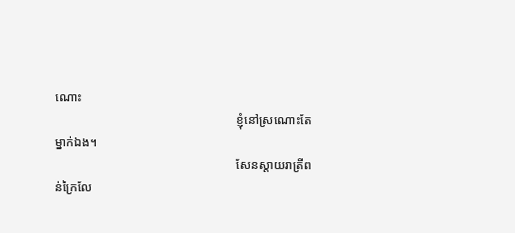ណោះ
                                                          ខ្ញុំនៅស្រណោះតែម្នាក់ឯង។
                                                          សែនស្តាយរាត្រីពន់ក្រៃលែ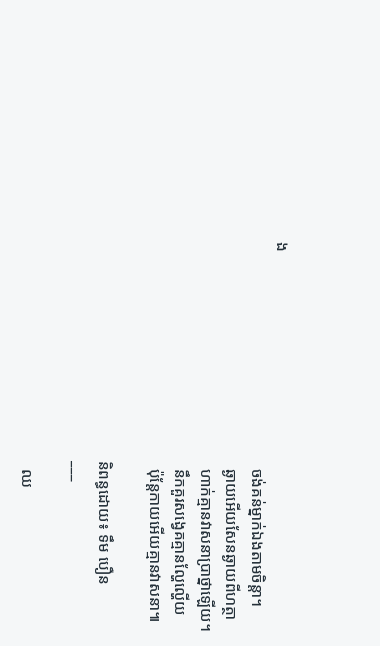ង
                                                          ចង់គន់ម្នាក់ឯងតាមចិន្តា។
                                                          ឆ្ងាយអើយសែនឆ្ងាយពីហត្ថា
                                                          ហាក់គ្មានវាសនាប្រាថ្នាឡើយ។
                                                          នឹកគួរសង្វេគគ្មានល្ហែល្ហើយ
                                                          ប៉ុន្តែកាយអើយគ្មានវាសនា៕

                                                        និពន្ធដោយ៖ ទឹម បឿន
                                                        ___

                                                          ឈ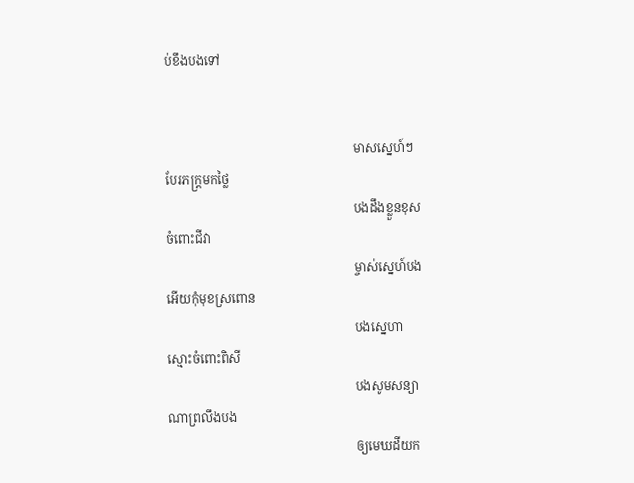ប់ខឹងបងទៅ


                                                            មាសស្នេហ៍ៗបែរភក្រ្តមកថ្លៃ
                                                            បងដឹងខ្លួនខុសចំពោះជីវា
                                                            ម្ចាស់ស្នេហ៍បងអើយកុំមុខស្រពោន
                                                            បងស្នេហាស្មោះចំពោះពិសី
                                                            បងសូមសន្យាណាព្រលឹងបង
                                                            ឲ្យមេឃដីយក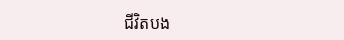ជីវិតបង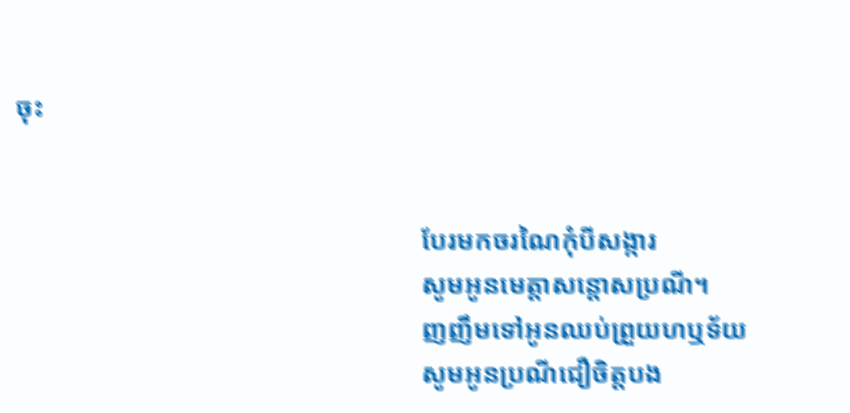ចុះ


                                                            បែរមកចរណៃកុំបីសង្ការ
                                                            សូមអូនមេត្តាសន្តោសប្រណី។
                                                            ញញឹមទៅអូនឈប់ព្រួយហឬទ័យ
                                                            សូមអូនប្រណីជឿចិត្តបង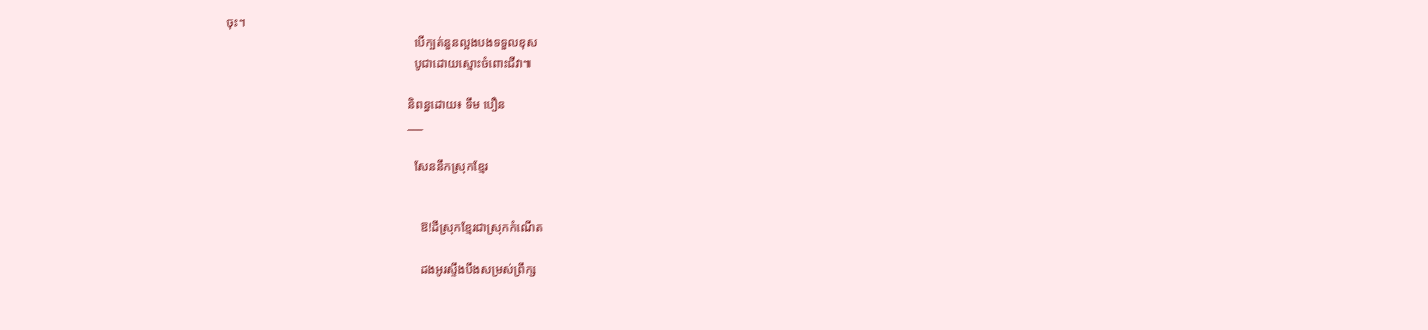ចុះ។
                                                            បើក្បត់នួនល្អងបងទទួលខុស
                                                            បូជាដោយស្មោះចំពោះជីវា៕

                                                          និពន្ធដោយ៖ ទឹម បឿន
                                                          ___

                                                            សែននឹកស្រុកខ្មែរ


                                                              ឱ!ដីស្រុកខ្មែរជាស្រុកកំណើត

                                                              ដងអូរស្ទឹងបឹងសម្រស់ព្រឹក្ស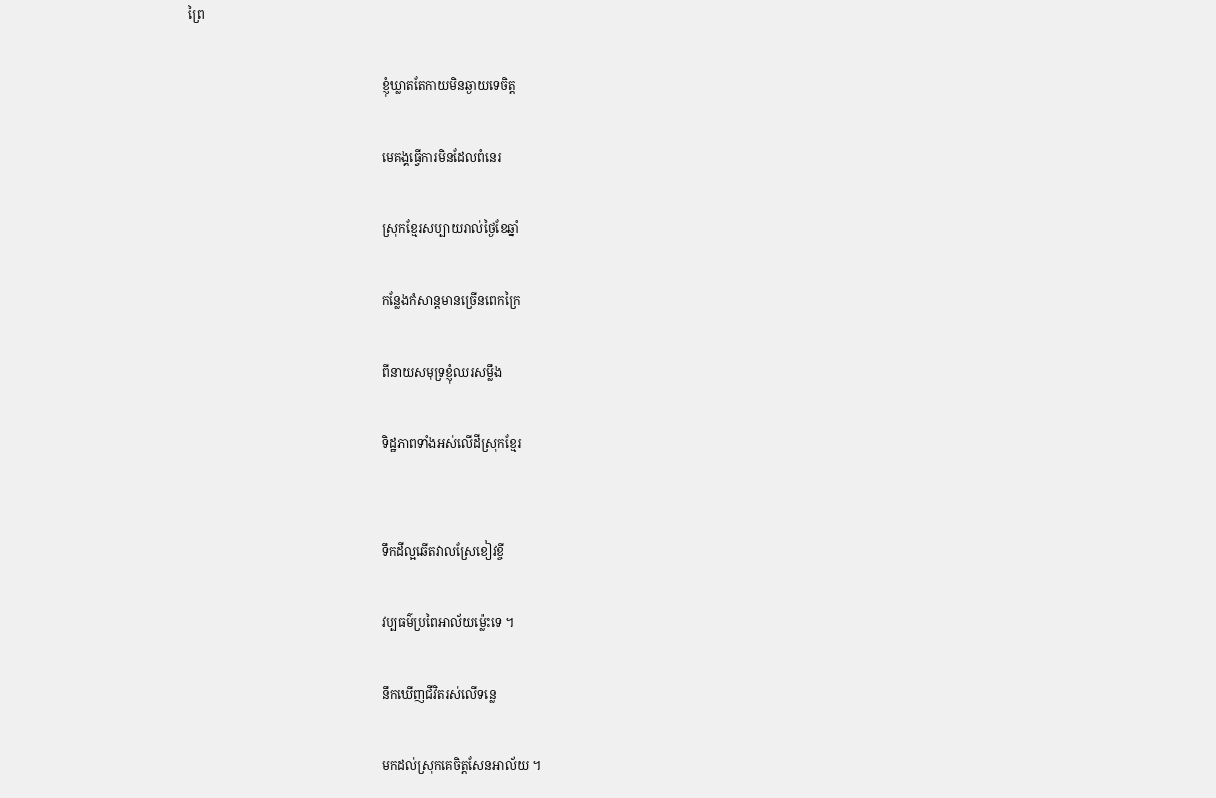ព្រៃ

                                                              ខ្ញុំឃ្លាតតែកាយមិនឆ្ងាយទេចិត្ត

                                                              មេគង្គធ្វើការមិនដែលពំនេរ

                                                              ស្រុកខ្មែរសប្បាយរាល់ថ្ងៃខែឆ្នាំ

                                                              កន្លែងកំសាន្តមានច្រើនពេកក្រៃ

                                                              ពីនាយសមុទ្រខ្ញុំឈរសម្លឹង

                                                              ទិដ្ឋភាពទាំងអស់លើដីស្រុកខ្មែរ


                                                              ទឹកដីល្អឆើតវាលស្រែខៀវខ្ចី

                                                              វប្បធម៌ប្រពៃអាល័យម្ល៉េះទេ ។

                                                              នឹកឃើញជីវិតរស់លើទន្លេ

                                                              មកដល់ស្រុកគេចិត្តសែនអាល័យ ។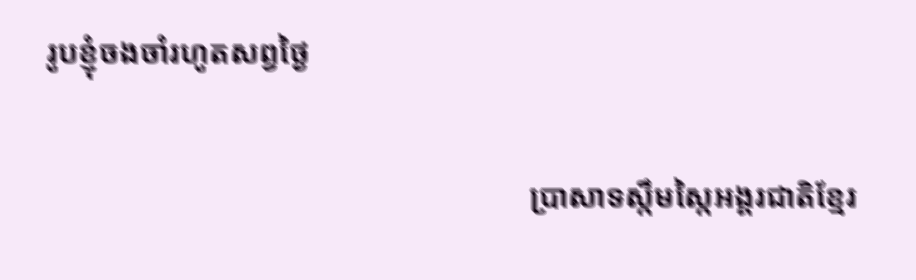រូបខ្ញុំចងចាំរហូតសព្វថ្ងៃ

                                                              ប្រាសាទស្កឹមស្កៃអង្គរជាតិខ្មែរ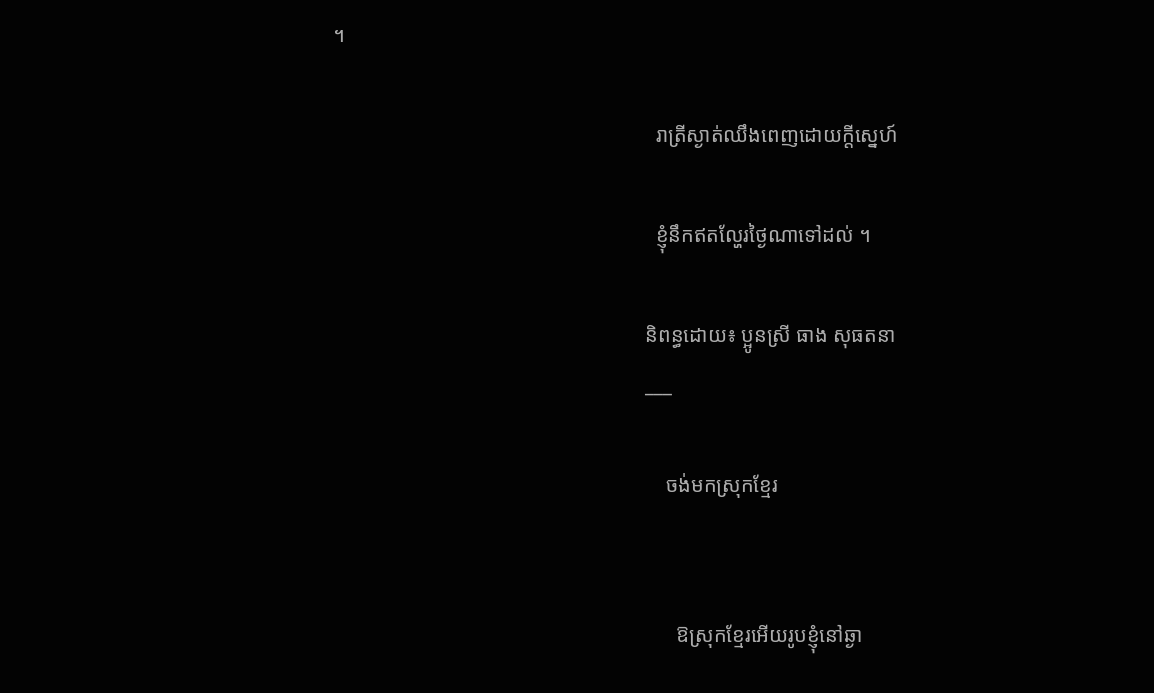។

                                                              រាត្រីស្ងាត់ឈឹងពេញដោយក្តីស្នេហ៍

                                                              ខ្ញុំនឹកឥតល្ហែរថ្ងៃណាទៅដល់ ។

                                                            និពន្ធដោយ៖ ប្អូនស្រី ធាង សុធតនា
                                                            ___

                                                                ចង់មកស្រុកខ្មែរ


                                                                  ឱស្រុកខ្មែរអើយរូបខ្ញុំនៅឆ្ងា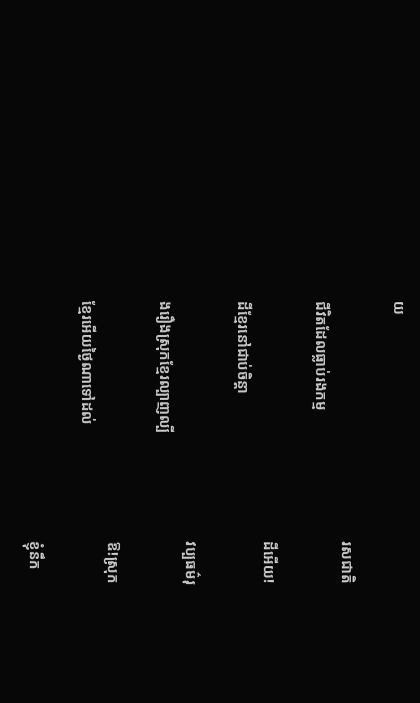យ

                                                                  រសជាតិជីវិតដែលធ្លាប់រងកម្ម

                                                                  ដីអើយ!ដីខ្មែរនៅជាប់ចិន្តា

                                                                  វប្បធម៌រុងរឿងស្រុកខ្មែរល្បាញល្បី

                                                                  ឱ!ស្រុកខ្មែរអើយថ្ងៃណាទៅដល់

                                                                  ខ្ញុំនឹក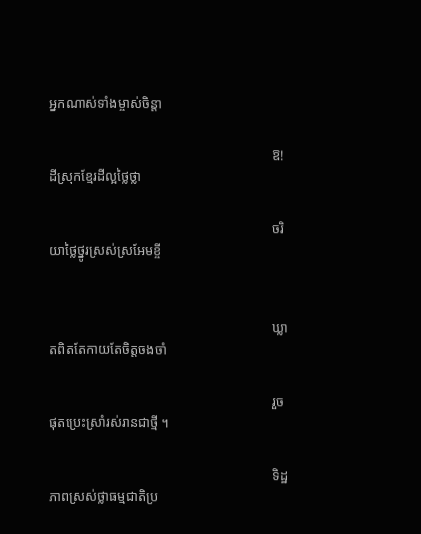អ្នកណាស់ទាំងម្ចាស់ចិន្តា

                                                                  ឱ!ដីស្រុកខ្មែរដីល្អថ្លៃថ្លា

                                                                  ចរិយាថ្លៃថ្នូរស្រស់ស្រអែមខ្ចី


                                                                  ឃ្លាតពិតតែកាយតែចិត្តចងចាំ

                                                                  រួចផុតប្រេះស្រាំរស់រានជាថ្មី ។

                                                                  ទិដ្ឋភាពស្រស់ថ្លាធម្មជាតិប្រ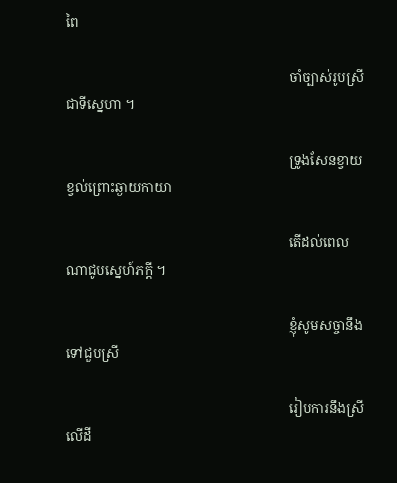ពៃ

                                                                  ចាំច្បាស់រូបស្រីជាទីស្នេហា ។

                                                                  ទ្រូងសែនខ្វាយខ្វល់ព្រោះឆ្ងាយកាយា

                                                                  តើដល់ពេលណាជូបស្នេហ៍ភក្តី ។

                                                                  ខ្ញុំសូមសច្ចានឹងទៅជួបស្រី

                                                                  រៀបការនឹងស្រីលើដី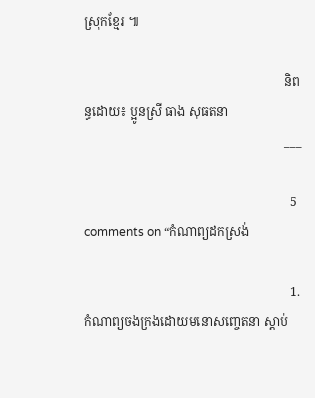ស្រុកខ្មែរ ៕

                                                                និពន្ធដោយ៖ ប្អូនស្រី ធាង សុធតនា
                                                                ___

                                                                  5 comments on “កំណាព្យដកស្រង់

                                                                  1. កំណាព្យចងក្រងដោយមនោសញ្ចេតនា ស្តាប់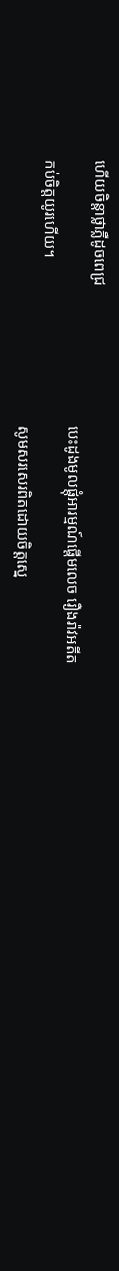ហើយចិន្តាថ្លាភ្លឺដូចពេជ្រ
                                                                    បេះដូងមូលផ្តុំអារម្មណ៍ផ្តើមលេច រឿងរ៉ាវអតីតកប់ចិត្តយូរហើយ។
                                                                    សូមសរសេរពិតដោយចិត្តស្នេ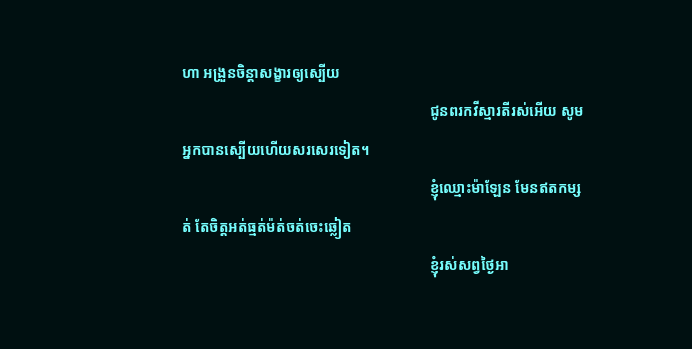ហា អង្រួនចិន្តាសង្ខារឲ្យស្បើយ
                                                                    ជូនពរកវីស្មារតីរស់អើយ សូមអ្នកបានស្បើយហើយសរសេរទៀត។
                                                                    ខ្ញុំឈ្មោះម៉ាឡែន មែនឥតកម្សត់ តែចិត្តអត់ធ្មត់ម៉ត់ចត់ចេះឆ្លៀត
                                                                    ខ្ញុំរស់សព្វថ្ងៃអា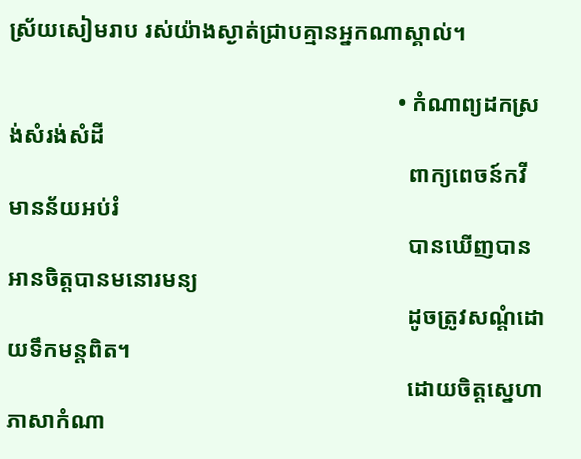ស្រ័យសៀមរាប រស់យ៉ាងស្ងាត់ជ្រាបគ្មានអ្នកណាស្គាល់។

                                                                    • កំណាព្យដកស្រង់សំរង់សំដី
                                                                      ពាក្យពេចន៍កវីមានន័យអប់រំ
                                                                      បានឃើញបានអានចិត្តបានមនោរមន្យ
                                                                      ដូចត្រូវសណ្តំដោយទឹកមន្តពិត។
                                                                      ដោយចិត្តស្នេហាភាសាកំណា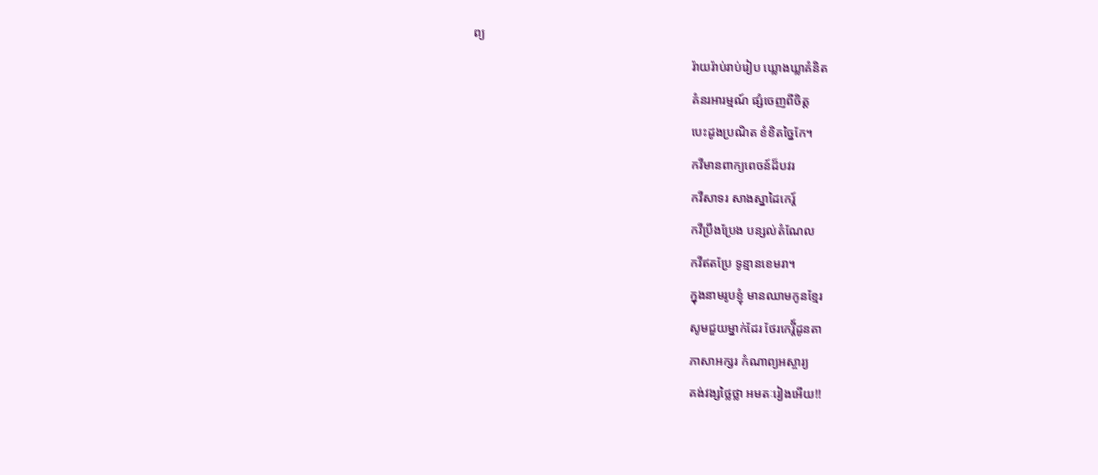ព្យ
                                                                      រ៉ាយរ៉ាប់រាប់រៀប ឃ្លោងឃ្លាគំនិត
                                                                      គំនរអារម្មណ៍ ផ្សំចេញពីចិត្ត
                                                                      បេះដូងប្រណិត ខំខិតច្នៃកែ។
                                                                      កវីមានពាក្យពេចន៍ដ៏បវរ
                                                                      កវីសាទរ សាងស្នាដៃកេរ្ត៍
                                                                      កវីប្រឹងប្រែង បន្សល់តំណែល
                                                                      កវីឥតប្រែ ទូន្មានខេមរា។
                                                                      ក្នុងនាមរូបខ្ញុំ មានឈាមកូនខ្មែរ
                                                                      សូមជួយម្នាក់ដែរ ថែរកេរ្តី៍ដូនតា
                                                                      ភាសាអក្សរ កំណាព្យអស្ចារ្យ
                                                                      គង់វង្សថ្លៃថ្លា អមតៈរៀងអើយ!!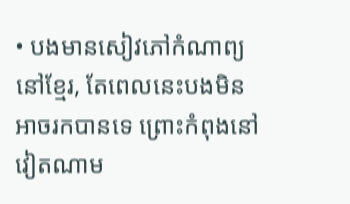• បងមានសៀវភៅកំណាព្យនៅខ្មែរ, តែពេលនេះបងមិនអាចរកបានទេ ព្រោះកំពុងនៅវៀតណាម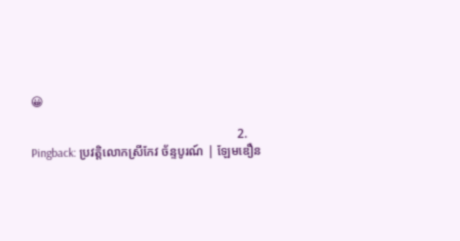😀

                                                                  2. Pingback: ប្រវត្តិលោកស្រីកែវ ច័ន្ទបូរណ៍ | ឡែមឌឿន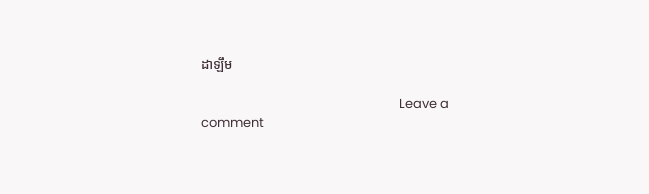ដាឡឹម

                                                                  Leave a comment